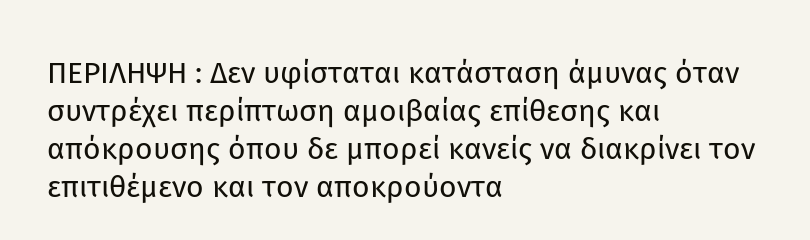ΠΕΡΙΛΗΨΗ : Δεν υφίσταται κατάσταση άμυνας όταν συντρέχει περίπτωση αμοιβαίας επίθεσης και απόκρουσης όπου δε μπορεί κανείς να διακρίνει τον επιτιθέμενο και τον αποκρούοντα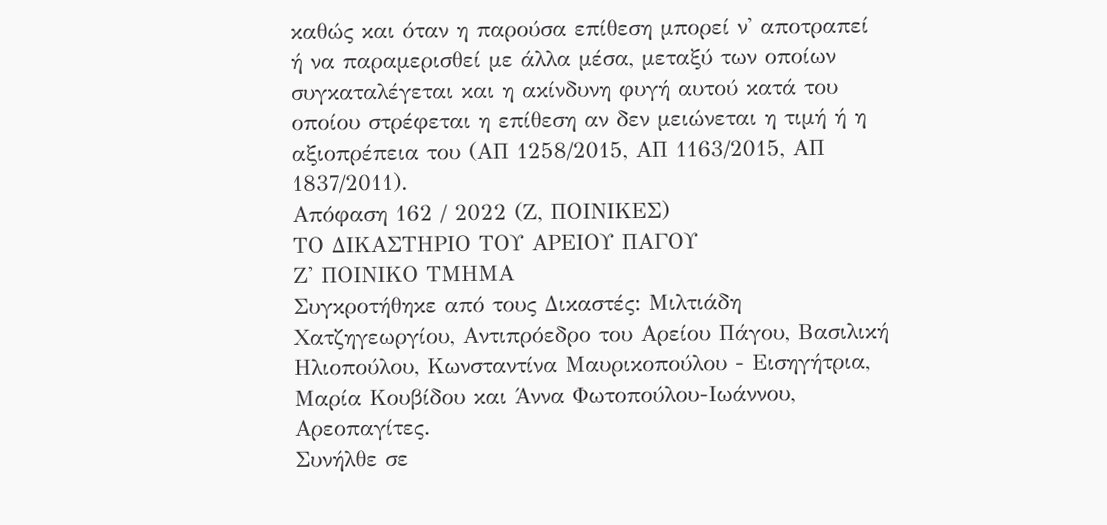καθώς και όταν η παρούσα επίθεση μπορεί ν' αποτραπεί ή να παραμερισθεί με άλλα μέσα, μεταξύ των οποίων συγκαταλέγεται και η ακίνδυνη φυγή αυτού κατά του οποίου στρέφεται η επίθεση αν δεν μειώνεται η τιμή ή η αξιοπρέπεια του (ΑΠ 1258/2015, ΑΠ 1163/2015, ΑΠ 1837/2011).
Απόφαση 162 / 2022 (Ζ, ΠΟΙΝΙΚΕΣ)
ΤΟ ΔΙΚΑΣΤΗΡΙΟ ΤΟΥ ΑΡΕΙΟΥ ΠΑΓΟΥ
Ζ' ΠΟΙΝΙΚΟ ΤΜΗΜΑ
Συγκροτήθηκε από τους Δικαστές: Μιλτιάδη Χατζηγεωργίου, Αντιπρόεδρο του Αρείου Πάγου, Βασιλική Ηλιοπούλου, Κωνσταντίνα Μαυρικοπούλου - Εισηγήτρια, Μαρία Κουβίδου και Άννα Φωτοπούλου-Ιωάννου, Αρεοπαγίτες.
Συνήλθε σε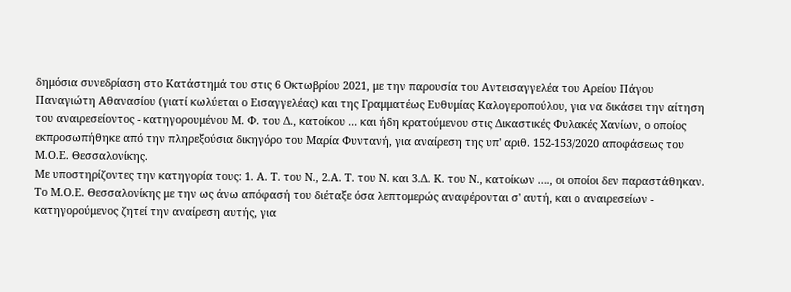δημόσια συνεδρίαση στο Κατάστημά του στις 6 Οκτωβρίου 2021, με την παρουσία του Αντεισαγγελέα του Αρείου Πάγου Παναγιώτη Αθανασίου (γιατί κωλύεται ο Εισαγγελέας) και της Γραμματέως Ευθυμίας Καλογεροπούλου, για να δικάσει την αίτηση του αναιρεσείοντος - κατηγορουμένου Μ. Φ. του Δ., κατοίκου ... και ήδη κρατούμενου στις Δικαστικές Φυλακές Χανίων, ο οποίος εκπροσωπήθηκε από την πληρεξούσια δικηγόρο του Μαρία Φυντανή, για αναίρεση της υπ' αριθ. 152-153/2020 αποφάσεως του Μ.Ο.Ε. Θεσσαλονίκης.
Με υποστηρίζοντες την κατηγορία τους: 1. Α. Τ. του Ν., 2.Α. Τ. του Ν. και 3.Δ. Κ. του Ν., κατοίκων …., οι οποίοι δεν παραστάθηκαν.
Το Μ.Ο.Ε. Θεσσαλονίκης με την ως άνω απόφασή του διέταξε όσα λεπτομερώς αναφέρονται σ' αυτή, και o αναιρεσείων - κατηγορούμενος ζητεί την αναίρεση αυτής, για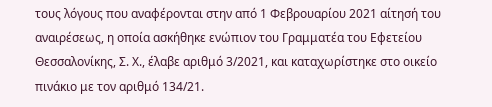τους λόγους που αναφέρονται στην από 1 Φεβρουαρίου 2021 αίτησή του αναιρέσεως, η οποία ασκήθηκε ενώπιον του Γραμματέα του Εφετείου Θεσσαλονίκης, Σ. Χ., έλαβε αριθμό 3/2021, και καταχωρίστηκε στο οικείο πινάκιο με τον αριθμό 134/21.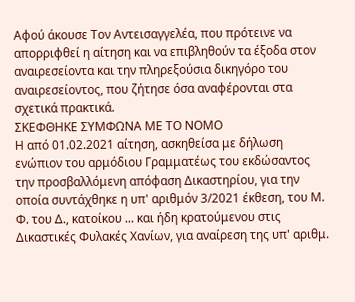Αφού άκουσε Τον Αντεισαγγελέα, που πρότεινε να απορριφθεί η αίτηση και να επιβληθούν τα έξοδα στον αναιρεσείοντα και την πληρεξούσια δικηγόρο του αναιρεσείοντος, που ζήτησε όσα αναφέρονται στα σχετικά πρακτικά.
ΣΚΕΦΘΗΚΕ ΣΥΜΦΩΝΑ ΜΕ ΤΟ ΝΟΜΟ
Η από 01.02.2021 αίτηση, ασκηθείσα με δήλωση ενώπιον του αρμόδιου Γραμματέως του εκδώσαντος την προσβαλλόμενη απόφαση Δικαστηρίου, για την οποία συντάχθηκε η υπ' αριθμόν 3/2021 έκθεση, του Μ. Φ. του Δ., κατοίκου ... και ήδη κρατούμενου στις Δικαστικές Φυλακές Χανίων, για αναίρεση της υπ' αριθμ.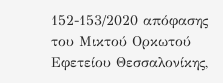152-153/2020 απόφασης του Μικτού Ορκωτού Εφετείου Θεσσαλονίκης,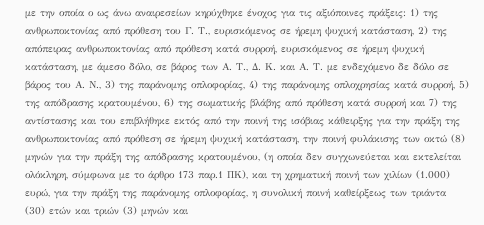με την οποία ο ως άνω αναιρεσείων κηρύχθηκε ένοχος για τις αξιόποινες πράξεις: 1) της ανθρωποκτονίας από πρόθεση του Γ. Τ., ευρισκόμενος σε ήρεμη ψυχική κατάσταση, 2) της απόπειρας ανθρωποκτονίας από πρόθεση κατά συρροή, ευρισκόμενος σε ήρεμη ψυχική κατάσταση, με άμεσο δόλο, σε βάρος των Α. Τ., Δ. Κ. και Α. Τ. με ενδεχόμενο δε δόλο σε βάρος του Α. Ν., 3) της παράνομης οπλοφορίας, 4) της παράνομης οπλοχρησίας κατά συρροή, 5) της απόδρασης κρατουμένου, 6) της σωματικής βλάβης από πρόθεση κατά συρροή και 7) της αντίστασης και του επιβλήθηκε εκτός από την ποινή της ισόβιας κάθειρξης για την πράξη της ανθρωποκτονίας από πρόθεση σε ήρεμη ψυχική κατάσταση, την ποινή φυλάκισης των οκτώ (8) μηνών για την πράξη της απόδρασης κρατουμένου, (η οποία δεν συγχωνεύεται και εκτελείται ολόκληρη, σύμφωνα με το άρθρο 173 παρ.1 ΠΚ), και τη χρηματική ποινή των χιλίων (1.000) ευρώ, για την πράξη της παράνομης οπλοφορίας, η συνολική ποινή καθείρξεως των τριάντα (30) ετών και τριών (3) μηνών και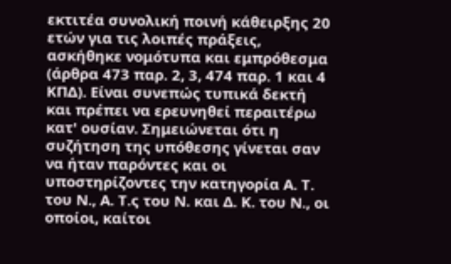εκτιτέα συνολική ποινή κάθειρξης 20 ετών για τις λοιπές πράξεις, ασκήθηκε νομότυπα και εμπρόθεσμα (άρθρα 473 παρ. 2, 3, 474 παρ. 1 και 4 ΚΠΔ). Είναι συνεπώς τυπικά δεκτή και πρέπει να ερευνηθεί περαιτέρω κατ' ουσίαν. Σημειώνεται ότι η συζήτηση της υπόθεσης γίνεται σαν να ήταν παρόντες και οι υποστηρίζοντες την κατηγορία Α. Τ. του Ν., Α. Τ.ς του Ν. και Δ. Κ. του Ν., οι οποίοι, καίτοι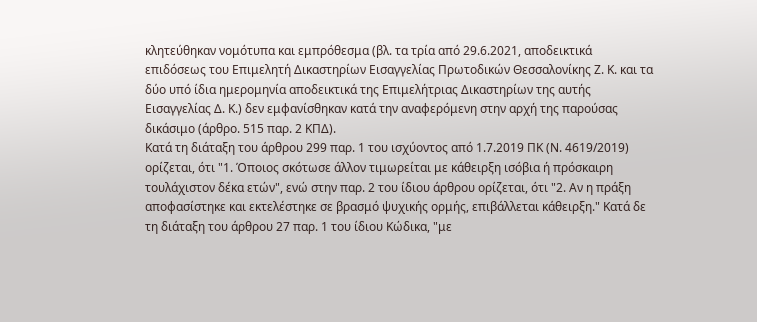κλητεύθηκαν νομότυπα και εμπρόθεσμα (βλ. τα τρία από 29.6.2021, αποδεικτικά επιδόσεως του Επιμελητή Δικαστηρίων Εισαγγελίας Πρωτοδικών Θεσσαλονίκης Ζ. Κ. και τα δύο υπό ίδια ημερομηνία αποδεικτικά της Επιμελήτριας Δικαστηρίων της αυτής Εισαγγελίας Δ. Κ.) δεν εμφανίσθηκαν κατά την αναφερόμενη στην αρχή της παρούσας δικάσιμο (άρθρο. 515 παρ. 2 ΚΠΔ).
Κατά τη διάταξη του άρθρου 299 παρ. 1 του ισχύοντος από 1.7.2019 ΠΚ (Ν. 4619/2019) ορίζεται, ότι "1. Όποιος σκότωσε άλλον τιμωρείται με κάθειρξη ισόβια ή πρόσκαιρη τουλάχιστον δέκα ετών", ενώ στην παρ. 2 του ίδιου άρθρου ορίζεται, ότι "2. Αν η πράξη αποφασίστηκε και εκτελέστηκε σε βρασμό ψυχικής ορμής, επιβάλλεται κάθειρξη." Κατά δε τη διάταξη του άρθρου 27 παρ. 1 του ίδιου Κώδικα, "με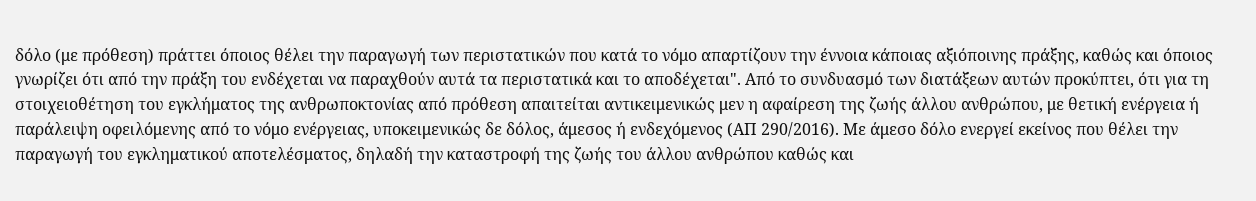δόλο (με πρόθεση) πράττει όποιος θέλει την παραγωγή των περιστατικών που κατά το νόμο απαρτίζουν την έννοια κάποιας αξιόποινης πράξης, καθώς και όποιος γνωρίζει ότι από την πράξη του ενδέχεται να παραχθούν αυτά τα περιστατικά και το αποδέχεται". Από το συνδυασμό των διατάξεων αυτών προκύπτει, ότι για τη στοιχειοθέτηση του εγκλήματος της ανθρωποκτονίας από πρόθεση απαιτείται αντικειμενικώς μεν η αφαίρεση της ζωής άλλου ανθρώπου, με θετική ενέργεια ή παράλειψη οφειλόμενης από το νόμο ενέργειας, υποκειμενικώς δε δόλος, άμεσος ή ενδεχόμενος (ΑΠ 290/2016). Με άμεσο δόλο ενεργεί εκείνος που θέλει την παραγωγή του εγκληματικού αποτελέσματος, δηλαδή την καταστροφή της ζωής του άλλου ανθρώπου καθώς και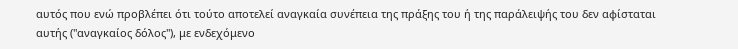αυτός που ενώ προβλέπει ότι τούτο αποτελεί αναγκαία συνέπεια της πράξης του ή της παράλειψής του δεν αφίσταται αυτής ("αναγκαίος δόλος"), με ενδεχόμενο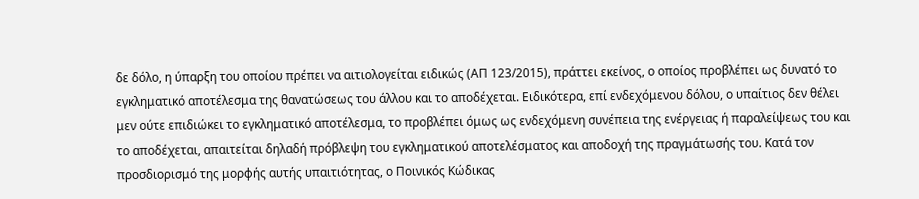δε δόλο, η ύπαρξη του οποίου πρέπει να αιτιολογείται ειδικώς (ΑΠ 123/2015), πράττει εκείνος, ο οποίος προβλέπει ως δυνατό το εγκληματικό αποτέλεσμα της θανατώσεως του άλλου και το αποδέχεται. Ειδικότερα, επί ενδεχόμενου δόλου, ο υπαίτιος δεν θέλει μεν ούτε επιδιώκει το εγκληματικό αποτέλεσμα, το προβλέπει όμως ως ενδεχόμενη συνέπεια της ενέργειας ή παραλείψεως του και το αποδέχεται, απαιτείται δηλαδή πρόβλεψη του εγκληματικού αποτελέσματος και αποδοχή της πραγμάτωσής του. Κατά τον προσδιορισμό της μορφής αυτής υπαιτιότητας, ο Ποινικός Κώδικας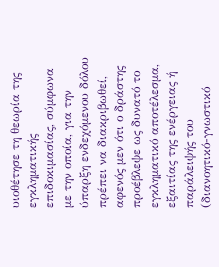υιοθέτησε τη θεωρία της εγκληματικής επιδοκιμασίας, σύμφωνα με την οποία, για την ύπαρξη ενδεχόμενου δόλου πρέπει να διακριβωθεί, αφενός μεν ότι ο δράστης προέβλεψε ως δυνατό το εγκληματικό αποτέλεσμα, εξαιτίας της ενέργειας ή παράλειψής του (διανοητικό-γνωστικό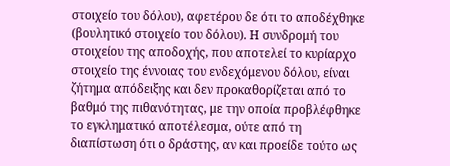στοιχείο του δόλου), αφετέρου δε ότι το αποδέχθηκε (βουλητικό στοιχείο του δόλου). Η συνδρομή του στοιχείου της αποδοχής, που αποτελεί το κυρίαρχο στοιχείο της έννοιας του ενδεχόμενου δόλου, είναι ζήτημα απόδειξης και δεν προκαθορίζεται από το βαθμό της πιθανότητας, με την οποία προβλέφθηκε το εγκληματικό αποτέλεσμα, ούτε από τη διαπίστωση ότι ο δράστης, αν και προείδε τούτο ως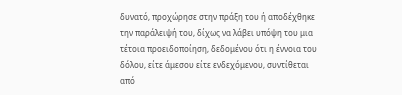δυνατό, προχώρησε στην πράξη του ή αποδέχθηκε την παράλειψή του, δίχως να λάβει υπόψη του μια τέτοια προειδοποίηση, δεδομένου ότι η έννοια του δόλου, είτε άμεσου είτε ενδεχόμενου, συντίθεται από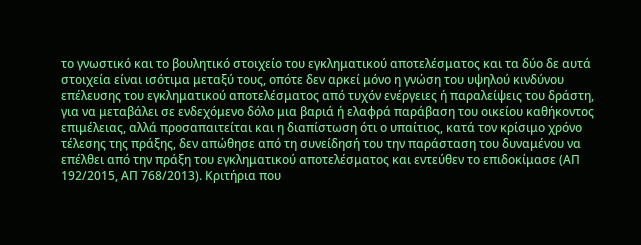το γνωστικό και το βουλητικό στοιχείο του εγκληματικού αποτελέσματος και τα δύο δε αυτά στοιχεία είναι ισότιμα μεταξύ τους, οπότε δεν αρκεί μόνο η γνώση του υψηλού κινδύνου επέλευσης του εγκληματικού αποτελέσματος από τυχόν ενέργειες ή παραλείψεις του δράστη, για να μεταβάλει σε ενδεχόμενο δόλο μια βαριά ή ελαφρά παράβαση του οικείου καθήκοντος επιμέλειας, αλλά προσαπαιτείται και η διαπίστωση ότι ο υπαίτιος, κατά τον κρίσιμο χρόνο τέλεσης της πράξης, δεν απώθησε από τη συνείδησή του την παράσταση του δυναμένου να επέλθει από την πράξη του εγκληματικού αποτελέσματος και εντεύθεν το επιδοκίμασε (ΑΠ 192/2015, ΑΠ 768/2013). Κριτήρια που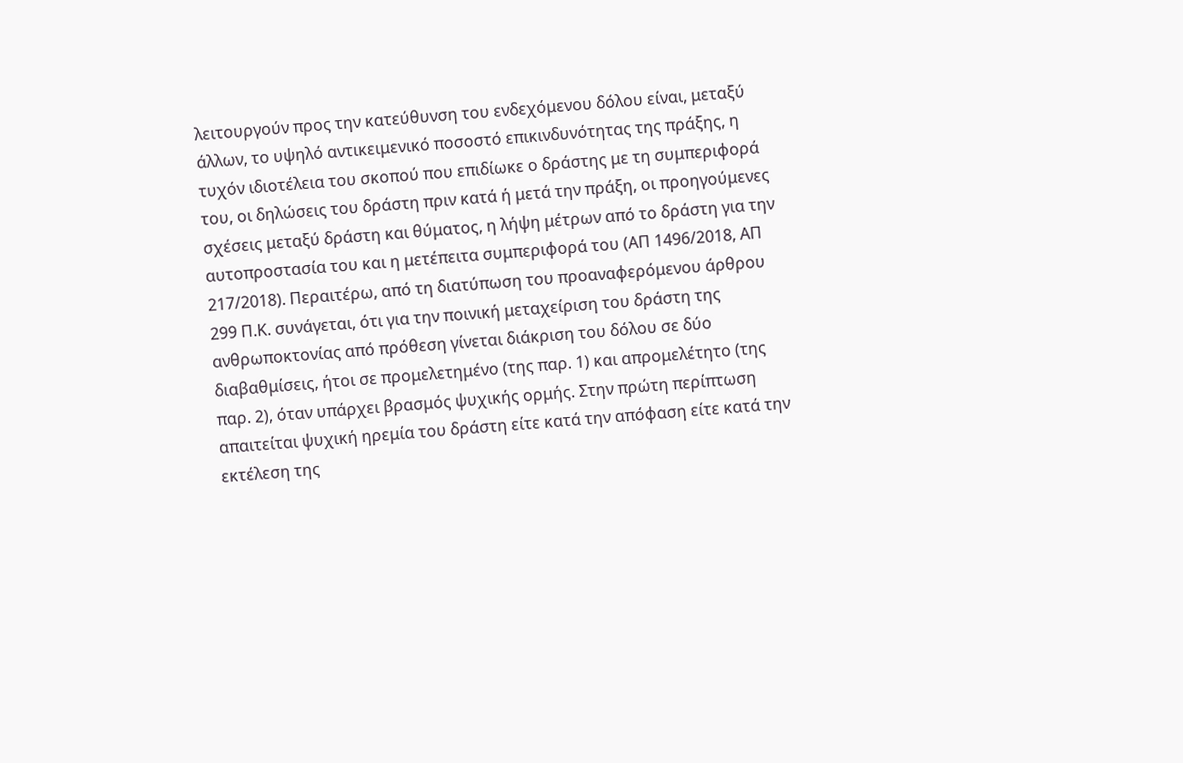λειτουργούν προς την κατεύθυνση του ενδεχόμενου δόλου είναι, μεταξύ άλλων, το υψηλό αντικειμενικό ποσοστό επικινδυνότητας της πράξης, η τυχόν ιδιοτέλεια του σκοπού που επιδίωκε ο δράστης με τη συμπεριφορά του, οι δηλώσεις του δράστη πριν κατά ή μετά την πράξη, οι προηγούμενες σχέσεις μεταξύ δράστη και θύματος, η λήψη μέτρων από το δράστη για την αυτοπροστασία του και η μετέπειτα συμπεριφορά του (ΑΠ 1496/2018, ΑΠ 217/2018). Περαιτέρω, από τη διατύπωση του προαναφερόμενου άρθρου 299 Π.Κ. συνάγεται, ότι για την ποινική μεταχείριση του δράστη της ανθρωποκτονίας από πρόθεση γίνεται διάκριση του δόλου σε δύο διαβαθμίσεις, ήτοι σε προμελετημένο (της παρ. 1) και απρομελέτητο (της παρ. 2), όταν υπάρχει βρασμός ψυχικής ορμής. Στην πρώτη περίπτωση απαιτείται ψυχική ηρεμία του δράστη είτε κατά την απόφαση είτε κατά την εκτέλεση της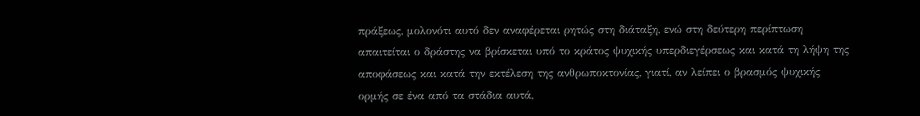πράξεως, μολονότι αυτό δεν αναφέρεται ρητώς στη διάταξη, ενώ στη δεύτερη περίπτωση απαιτείται ο δράστης να βρίσκεται υπό το κράτος ψυχικής υπερδιεγέρσεως και κατά τη λήψη της αποφάσεως και κατά την εκτέλεση της ανθρωποκτονίας, γιατί, αν λείπει ο βρασμός ψυχικής ορμής σε ένα από τα στάδια αυτά,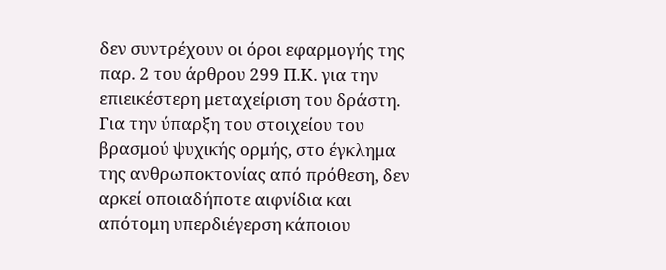δεν συντρέχουν οι όροι εφαρμογής της παρ. 2 του άρθρου 299 Π.Κ. για την επιεικέστερη μεταχείριση του δράστη. Για την ύπαρξη του στοιχείου του βρασμού ψυχικής ορμής, στο έγκλημα της ανθρωποκτονίας από πρόθεση, δεν αρκεί οποιαδήποτε αιφνίδια και απότομη υπερδιέγερση κάποιου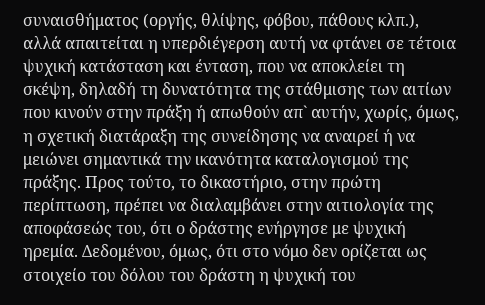συναισθήματος (οργής, θλίψης, φόβου, πάθους κλπ.), αλλά απαιτείται η υπερδιέγερση αυτή να φτάνει σε τέτοια ψυχική κατάσταση και ένταση, που να αποκλείει τη σκέψη, δηλαδή τη δυνατότητα της στάθμισης των αιτίων που κινούν στην πράξη ή απωθούν απ` αυτήν, χωρίς, όμως, η σχετική διατάραξη της συνείδησης να αναιρεί ή να μειώνει σημαντικά την ικανότητα καταλογισμού της πράξης. Προς τούτο, το δικαστήριο, στην πρώτη περίπτωση, πρέπει να διαλαμβάνει στην αιτιολογία της αποφάσεώς του, ότι ο δράστης ενήργησε με ψυχική ηρεμία. Δεδομένου, όμως, ότι στο νόμο δεν ορίζεται ως στοιχείο του δόλου του δράστη η ψυχική του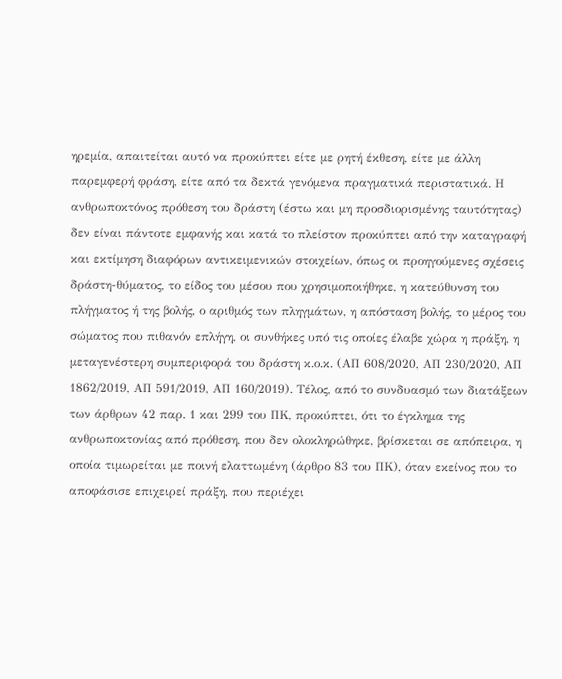ηρεμία, απαιτείται αυτό να προκύπτει είτε με ρητή έκθεση, είτε με άλλη παρεμφερή φράση, είτε από τα δεκτά γενόμενα πραγματικά περιστατικά. Η ανθρωποκτόνος πρόθεση του δράστη (έστω και μη προσδιορισμένης ταυτότητας) δεν είναι πάντοτε εμφανής και κατά το πλείστον προκύπτει από την καταγραφή και εκτίμηση διαφόρων αντικειμενικών στοιχείων, όπως οι προηγούμενες σχέσεις δράστη-θύματος, το είδος του μέσου που χρησιμοποιήθηκε, η κατεύθυνση του πλήγματος ή της βολής, ο αριθμός των πληγμάτων, η απόσταση βολής, το μέρος του σώματος που πιθανόν επλήγη, οι συνθήκες υπό τις οποίες έλαβε χώρα η πράξη, η μεταγενέστερη συμπεριφορά του δράστη κ.ο.κ. (ΑΠ 608/2020, ΑΠ 230/2020, ΑΠ 1862/2019, ΑΠ 591/2019, ΑΠ 160/2019). Τέλος, από το συνδυασμό των διατάξεων των άρθρων 42 παρ. 1 και 299 του ΠΚ, προκύπτει, ότι το έγκλημα της ανθρωποκτονίας από πρόθεση, που δεν ολοκληρώθηκε, βρίσκεται σε απόπειρα, η οποία τιμωρείται με ποινή ελαττωμένη (άρθρο 83 του ΠΚ), όταν εκείνος που το αποφάσισε επιχειρεί πράξη, που περιέχει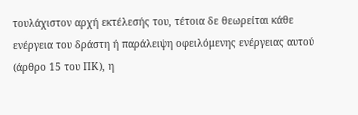τουλάχιστον αρχή εκτέλεσής του, τέτοια δε θεωρείται κάθε ενέργεια του δράστη ή παράλειψη οφειλόμενης ενέργειας αυτού (άρθρο 15 του ΠΚ), η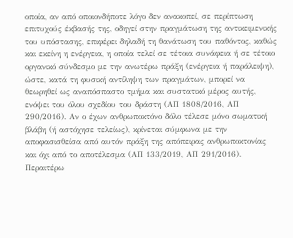οποία, αν από οποιονδήποτε λόγο δεν ανακοπεί, σε περίπτωση επιτυχούς έκβασής της, οδηγεί στην πραγμάτωση της αντικειμενικής του υπόστασης, επιφέρει δηλαδή τη θανάτωση του παθόντος, καθώς και εκείνη η ενέργεια, η οποία τελεί σε τέτοια συνάφεια ή σε τέτοιο οργανικό σύνδεσμο με την ανωτέρω πράξη (ενέργεια ή παράλειψη), ώστε, κατά τη φυσική αντίληψη των πραγμάτων, μπορεί να θεωρηθεί ως αναπόσπαστο τμήμα και συστατικό μέρος αυτής, ενόψει του όλου σχεδίου του δράστη (ΑΠ 1808/2016, ΑΠ 290/2016). Αν ο έχων ανθρωποκτόνο δόλο τέλεσε μόνο σωματική βλάβη (ή αστόχησε τελείως), κρίνεται σύμφωνα με την αποφασισθείσα από αυτόν πράξη της απόπειρας ανθρωποκτονίας και όχι από το αποτέλεσμα (ΑΠ 133/2019, ΑΠ 291/2016). Περαιτέρω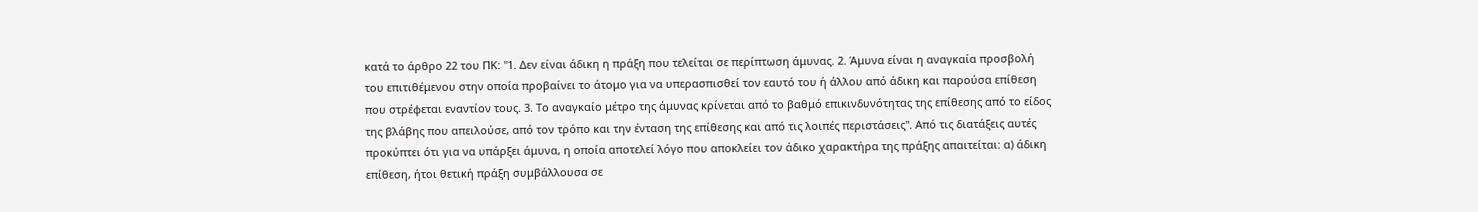κατά το άρθρο 22 του ΠΚ: "1. Δεν είναι άδικη η πράξη που τελείται σε περίπτωση άμυνας. 2. Άμυνα είναι η αναγκαία προσβολή του επιτιθέμενου στην οποία προβαίνει το άτομο για να υπερασπισθεί τον εαυτό του ή άλλου από άδικη και παρούσα επίθεση που στρέφεται εναντίον τους. 3. Το αναγκαίο μέτρο της άμυνας κρίνεται από το βαθμό επικινδυνότητας της επίθεσης από το είδος της βλάβης που απειλούσε, από τον τρόπο και την ένταση της επίθεσης και από τις λοιπές περιστάσεις". Από τις διατάξεις αυτές προκύπτει ότι για να υπάρξει άμυνα, η οποία αποτελεί λόγο που αποκλείει τον άδικο χαρακτήρα της πράξης απαιτείται: α) άδικη επίθεση, ήτοι θετική πράξη συμβάλλουσα σε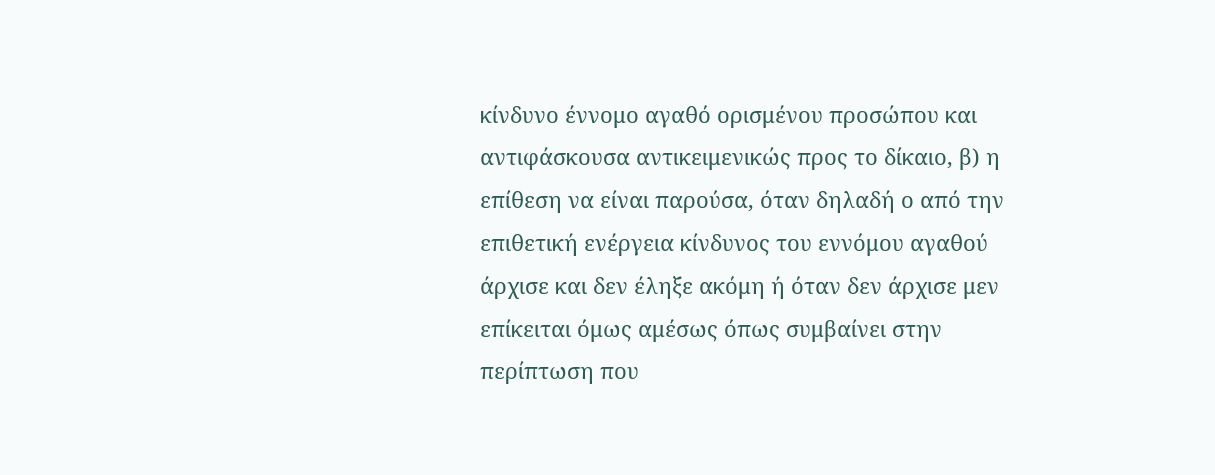κίνδυνο έννομο αγαθό ορισμένου προσώπου και αντιφάσκουσα αντικειμενικώς προς το δίκαιο, β) η επίθεση να είναι παρούσα, όταν δηλαδή ο από την επιθετική ενέργεια κίνδυνος του εννόμου αγαθού άρχισε και δεν έληξε ακόμη ή όταν δεν άρχισε μεν επίκειται όμως αμέσως όπως συμβαίνει στην περίπτωση που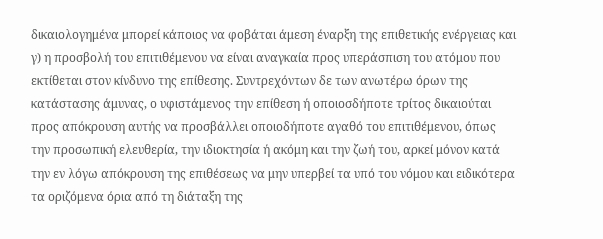δικαιολογημένα μπορεί κάποιος να φοβάται άμεση έναρξη της επιθετικής ενέργειας και γ) η προσβολή του επιτιθέμενου να είναι αναγκαία προς υπεράσπιση του ατόμου που εκτίθεται στον κίνδυνο της επίθεσης. Συντρεχόντων δε των ανωτέρω όρων της κατάστασης άμυνας, ο υφιστάμενος την επίθεση ή οποιοσδήποτε τρίτος δικαιούται προς απόκρουση αυτής να προσβάλλει οποιοδήποτε αγαθό του επιτιθέμενου, όπως την προσωπική ελευθερία, την ιδιοκτησία ή ακόμη και την ζωή του, αρκεί μόνον κατά την εν λόγω απόκρουση της επιθέσεως να μην υπερβεί τα υπό του νόμου και ειδικότερα τα οριζόμενα όρια από τη διάταξη της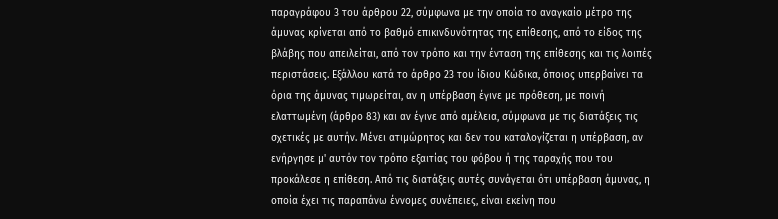παραγράφου 3 του άρθρου 22, σύμφωνα με την οποία το αναγκαίο μέτρο της άμυνας κρίνεται από το βαθμό επικινδυνότητας της επίθεσης, από το είδος της βλάβης που απειλείται, από τον τρόπο και την ένταση της επίθεσης και τις λοιπές περιστάσεις. Εξάλλου κατά το άρθρο 23 του ίδιου Κώδικα, όποιος υπερβαίνει τα όρια της άμυνας τιμωρείται, αν η υπέρβαση έγινε με πρόθεση, με ποινή ελαττωμένη (άρθρο 83) και αν έγινε από αμέλεια, σύμφωνα με τις διατάξεις τις σχετικές με αυτήν. Μένει ατιμώρητος και δεν του καταλογίζεται η υπέρβαση, αν ενήργησε μ' αυτόν τον τρόπο εξαιτίας του φόβου ή της ταραχής που του προκάλεσε η επίθεση. Από τις διατάξεις αυτές συνάγεται ότι υπέρβαση άμυνας, η οποία έχει τις παραπάνω έννομες συνέπειες, είναι εκείνη που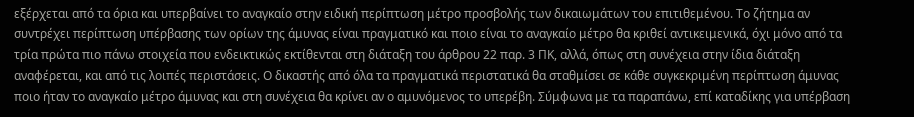εξέρχεται από τα όρια και υπερβαίνει το αναγκαίο στην ειδική περίπτωση μέτρο προσβολής των δικαιωμάτων του επιτιθεμένου. Το ζήτημα αν συντρέχει περίπτωση υπέρβασης των ορίων της άμυνας είναι πραγματικό και ποιο είναι το αναγκαίο μέτρο θα κριθεί αντικειμενικά, όχι μόνο από τα τρία πρώτα πιο πάνω στοιχεία που ενδεικτικώς εκτίθενται στη διάταξη του άρθρου 22 παρ. 3 ΠΚ, αλλά, όπως στη συνέχεια στην ίδια διάταξη αναφέρεται, και από τις λοιπές περιστάσεις. Ο δικαστής από όλα τα πραγματικά περιστατικά θα σταθμίσει σε κάθε συγκεκριμένη περίπτωση άμυνας ποιο ήταν το αναγκαίο μέτρο άμυνας και στη συνέχεια θα κρίνει αν ο αμυνόμενος το υπερέβη. Σύμφωνα με τα παραπάνω, επί καταδίκης για υπέρβαση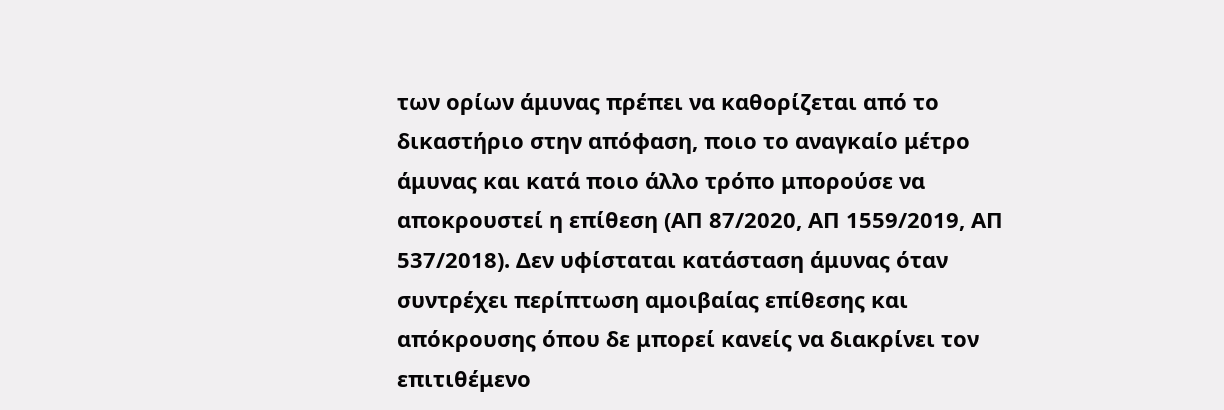των ορίων άμυνας πρέπει να καθορίζεται από το δικαστήριο στην απόφαση, ποιο το αναγκαίο μέτρο άμυνας και κατά ποιο άλλο τρόπο μπορούσε να αποκρουστεί η επίθεση (ΑΠ 87/2020, ΑΠ 1559/2019, ΑΠ 537/2018). Δεν υφίσταται κατάσταση άμυνας όταν συντρέχει περίπτωση αμοιβαίας επίθεσης και απόκρουσης όπου δε μπορεί κανείς να διακρίνει τον επιτιθέμενο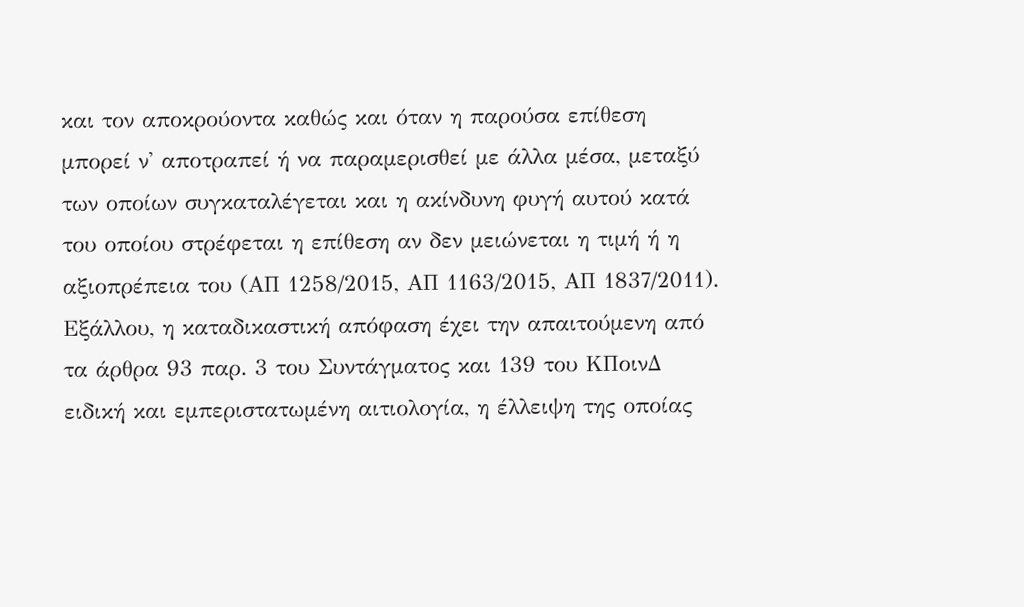και τον αποκρούοντα καθώς και όταν η παρούσα επίθεση μπορεί ν' αποτραπεί ή να παραμερισθεί με άλλα μέσα, μεταξύ των οποίων συγκαταλέγεται και η ακίνδυνη φυγή αυτού κατά του οποίου στρέφεται η επίθεση αν δεν μειώνεται η τιμή ή η αξιοπρέπεια του (ΑΠ 1258/2015, ΑΠ 1163/2015, ΑΠ 1837/2011).
Εξάλλου, η καταδικαστική απόφαση έχει την απαιτούμενη από τα άρθρα 93 παρ. 3 του Συντάγματος και 139 του ΚΠοινΔ ειδική και εμπεριστατωμένη αιτιολογία, η έλλειψη της οποίας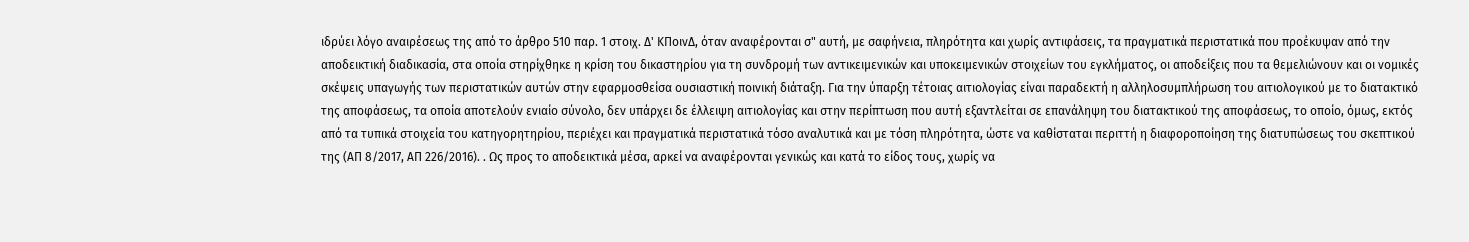ιδρύει λόγο αναιρέσεως της από το άρθρο 510 παρ. 1 στοιχ. Δ' ΚΠοινΔ, όταν αναφέρονται σ" αυτή, με σαφήνεια, πληρότητα και χωρίς αντιφάσεις, τα πραγματικά περιστατικά που προέκυψαν από την αποδεικτική διαδικασία, στα οποία στηρίχθηκε η κρίση του δικαστηρίου για τη συνδρομή των αντικειμενικών και υποκειμενικών στοιχείων του εγκλήματος, οι αποδείξεις που τα θεμελιώνουν και οι νομικές σκέψεις υπαγωγής των περιστατικών αυτών στην εφαρμοσθείσα ουσιαστική ποινική διάταξη. Για την ύπαρξη τέτοιας αιτιολογίας είναι παραδεκτή η αλληλοσυμπλήρωση του αιτιολογικού με το διατακτικό της αποφάσεως, τα οποία αποτελούν ενιαίο σύνολο, δεν υπάρχει δε έλλειψη αιτιολογίας και στην περίπτωση που αυτή εξαντλείται σε επανάληψη του διατακτικού της αποφάσεως, το οποίο, όμως, εκτός από τα τυπικά στοιχεία του κατηγορητηρίου, περιέχει και πραγματικά περιστατικά τόσο αναλυτικά και με τόση πληρότητα, ώστε να καθίσταται περιττή η διαφοροποίηση της διατυπώσεως του σκεπτικού της (ΑΠ 8/2017, ΑΠ 226/2016). . Ως προς το αποδεικτικά μέσα, αρκεί να αναφέρονται γενικώς και κατά το είδος τους, χωρίς να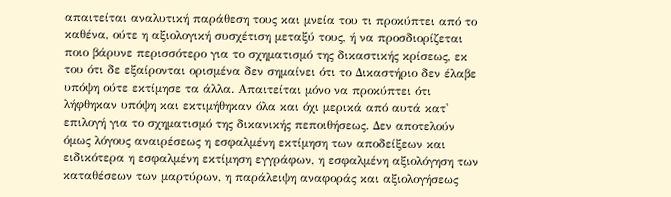απαιτείται αναλυτική παράθεση τους και μνεία του τι προκύπτει από το καθένα, ούτε η αξιολογική συσχέτιση μεταξύ τους, ή να προσδιορίζεται ποιο βάρυνε περισσότερο για το σχηματισμό της δικαστικής κρίσεως, εκ του ότι δε εξαίρονται ορισμένα δεν σημαίνει ότι το Δικαστήριο δεν έλαβε υπόψη ούτε εκτίμησε τα άλλα. Απαιτείται μόνο να προκύπτει ότι λήφθηκαν υπόψη και εκτιμήθηκαν όλα και όχι μερικά από αυτά κατ' επιλογή για το σχηματισμό της δικανικής πεποιθήσεως. Δεν αποτελούν όμως λόγους αναιρέσεως η εσφαλμένη εκτίμηση των αποδείξεων και ειδικότερα η εσφαλμένη εκτίμηση εγγράφων, η εσφαλμένη αξιολόγηση των καταθέσεων των μαρτύρων, η παράλειψη αναφοράς και αξιολογήσεως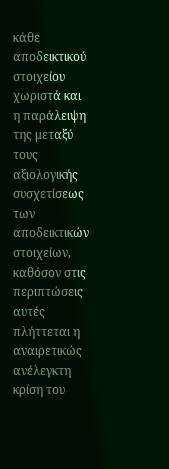κάθε αποδεικτικού στοιχείου χωριστά και η παράλειψη της μεταξύ τους αξιολογικής συσχετίσεως των αποδεικτικών στοιχείων, καθόσον στις περιπτώσεις αυτές πλήττεται η αναιρετικώς ανέλεγκτη κρίση του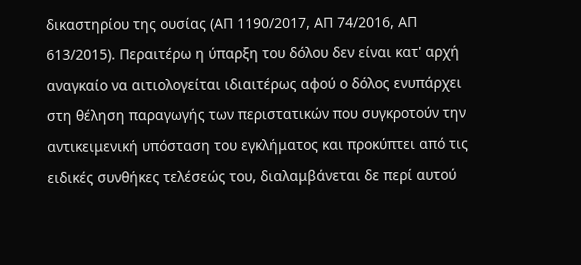δικαστηρίου της ουσίας (ΑΠ 1190/2017, ΑΠ 74/2016, ΑΠ 613/2015). Περαιτέρω η ύπαρξη του δόλου δεν είναι κατ' αρχή αναγκαίο να αιτιολογείται ιδιαιτέρως αφού ο δόλος ενυπάρχει στη θέληση παραγωγής των περιστατικών που συγκροτούν την αντικειμενική υπόσταση του εγκλήματος και προκύπτει από τις ειδικές συνθήκες τελέσεώς του, διαλαμβάνεται δε περί αυτού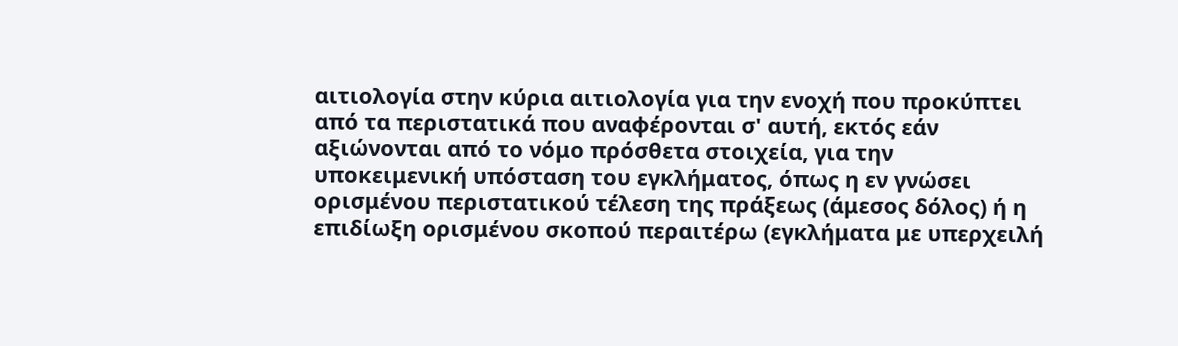αιτιολογία στην κύρια αιτιολογία για την ενοχή που προκύπτει από τα περιστατικά που αναφέρονται σ' αυτή, εκτός εάν αξιώνονται από το νόμο πρόσθετα στοιχεία, για την υποκειμενική υπόσταση του εγκλήματος, όπως η εν γνώσει ορισμένου περιστατικού τέλεση της πράξεως (άμεσος δόλος) ή η επιδίωξη ορισμένου σκοπού περαιτέρω (εγκλήματα με υπερχειλή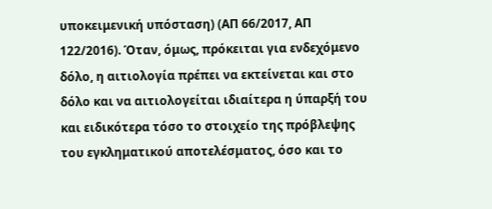υποκειμενική υπόσταση) (ΑΠ 66/2017, ΑΠ 122/2016). Όταν, όμως, πρόκειται για ενδεχόμενο δόλο, η αιτιολογία πρέπει να εκτείνεται και στο δόλο και να αιτιολογείται ιδιαίτερα η ύπαρξή του και ειδικότερα τόσο το στοιχείο της πρόβλεψης του εγκληματικού αποτελέσματος, όσο και το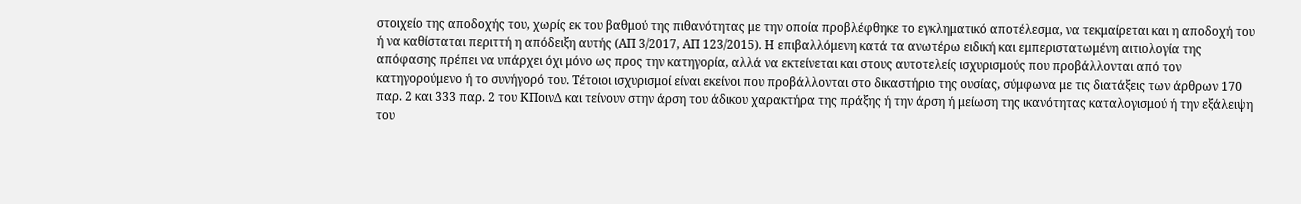στοιχείο της αποδοχής του, χωρίς εκ του βαθμού της πιθανότητας με την οποία προβλέφθηκε το εγκληματικό αποτέλεσμα, να τεκμαίρεται και η αποδοχή του ή να καθίσταται περιττή η απόδειξη αυτής (ΑΠ 3/2017, ΑΠ 123/2015). Η επιβαλλόμενη κατά τα ανωτέρω ειδική και εμπεριστατωμένη αιτιολογία της απόφασης πρέπει να υπάρχει όχι μόνο ως προς την κατηγορία, αλλά να εκτείνεται και στους αυτοτελείς ισχυρισμούς που προβάλλονται από τον κατηγορούμενο ή το συνήγορό του. Τέτοιοι ισχυρισμοί είναι εκείνοι που προβάλλονται στο δικαστήριο της ουσίας, σύμφωνα με τις διατάξεις των άρθρων 170 παρ. 2 και 333 παρ. 2 του ΚΠοινΔ και τείνουν στην άρση του άδικου χαρακτήρα της πράξης ή την άρση ή μείωση της ικανότητας καταλογισμού ή την εξάλειψη του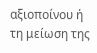αξιοποίνου ή τη μείωση της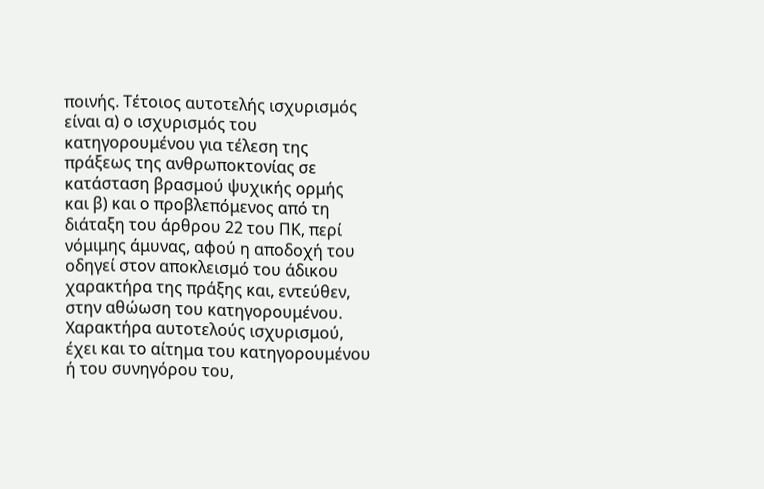ποινής. Τέτοιος αυτοτελής ισχυρισμός είναι α) ο ισχυρισμός του κατηγορουμένου για τέλεση της πράξεως της ανθρωποκτονίας σε κατάσταση βρασμού ψυχικής ορμής και β) και ο προβλεπόμενος από τη διάταξη του άρθρου 22 του ΠΚ, περί νόμιμης άμυνας, αφού η αποδοχή του οδηγεί στον αποκλεισμό του άδικου χαρακτήρα της πράξης και, εντεύθεν, στην αθώωση του κατηγορουμένου. Χαρακτήρα αυτοτελούς ισχυρισμού, έχει και το αίτημα του κατηγορουμένου ή του συνηγόρου του,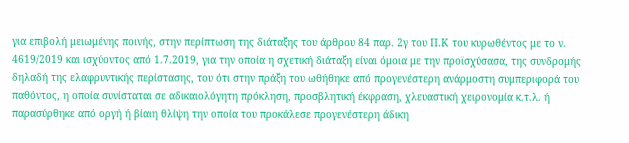για επιβολή μειωμένης ποινής, στην περίπτωση της διάταξης του άρθρου 84 παρ. 2γ του Π.Κ του κυρωθέντος με το ν. 4619/2019 και ισχύοντος από 1.7.2019, για την οποία η σχετική διάταξη είναι όμοια με την προϊσχύσασα, της συνδρομής δηλαδή της ελαφρυντικής περίστασης, του ότι στην πράξη του ωθήθηκε από προγενέστερη ανάρμοστη συμπεριφορά του παθόντος, η οποία συνίσταται σε αδικαιολόγητη πρόκληση, προσβλητική έκφραση, χλευαστική χειρονομία κ.τ.λ. ή παρασύρθηκε από οργή ή βίαιη θλίψη την οποία του προκάλεσε προγενέστερη άδικη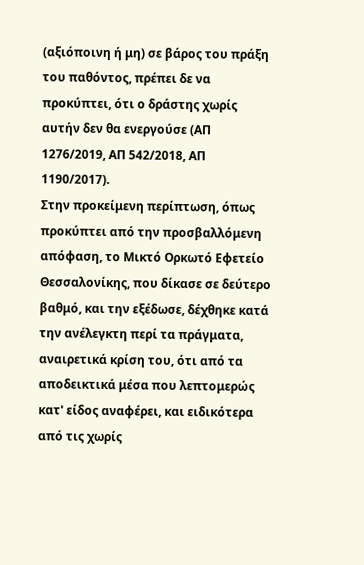(αξιόποινη ή μη) σε βάρος του πράξη του παθόντος, πρέπει δε να προκύπτει, ότι ο δράστης χωρίς αυτήν δεν θα ενεργούσε (ΑΠ 1276/2019, ΑΠ 542/2018, ΑΠ 1190/2017).
Στην προκείμενη περίπτωση, όπως προκύπτει από την προσβαλλόμενη απόφαση, το Μικτό Ορκωτό Εφετείο Θεσσαλονίκης, που δίκασε σε δεύτερο βαθμό, και την εξέδωσε, δέχθηκε κατά την ανέλεγκτη περί τα πράγματα, αναιρετικά κρίση του, ότι από τα αποδεικτικά μέσα που λεπτομερώς κατ' είδος αναφέρει, και ειδικότερα από τις χωρίς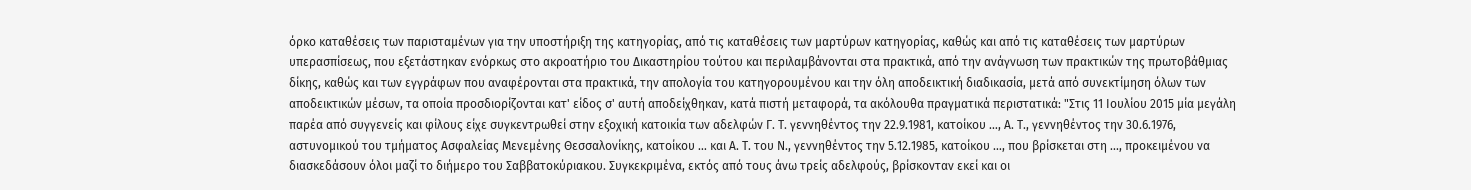όρκο καταθέσεις των παρισταμένων για την υποστήριξη της κατηγορίας, από τις καταθέσεις των μαρτύρων κατηγορίας, καθώς και από τις καταθέσεις των μαρτύρων υπερασπίσεως, που εξετάστηκαν ενόρκως στο ακροατήριο του Δικαστηρίου τούτου και περιλαμβάνονται στα πρακτικά, από την ανάγνωση των πρακτικών της πρωτοβάθμιας δίκης, καθώς και των εγγράφων που αναφέρονται στα πρακτικά, την απολογία του κατηγορουμένου και την όλη αποδεικτική διαδικασία, μετά από συνεκτίμηση όλων των αποδεικτικών μέσων, τα οποία προσδιορίζονται κατ' είδος σ' αυτή αποδείχθηκαν, κατά πιστή μεταφορά, τα ακόλουθα πραγματικά περιστατικά: "Στις 11 Ιουλίου 2015 μία μεγάλη παρέα από συγγενείς και φίλους είχε συγκεντρωθεί στην εξοχική κατοικία των αδελφών Γ. Τ. γεννηθέντος την 22.9.1981, κατοίκου …, Α. Τ., γεννηθέντος την 30.6.1976, αστυνομικού του τμήματος Ασφαλείας Μενεμένης Θεσσαλονίκης, κατοίκου … και Α. Τ. του Ν., γεννηθέντος την 5.12.1985, κατοίκου …, που βρίσκεται στη ..., προκειμένου να διασκεδάσουν όλοι μαζί το διήμερο του Σαββατοκύριακου. Συγκεκριμένα, εκτός από τους άνω τρείς αδελφούς, βρίσκονταν εκεί και οι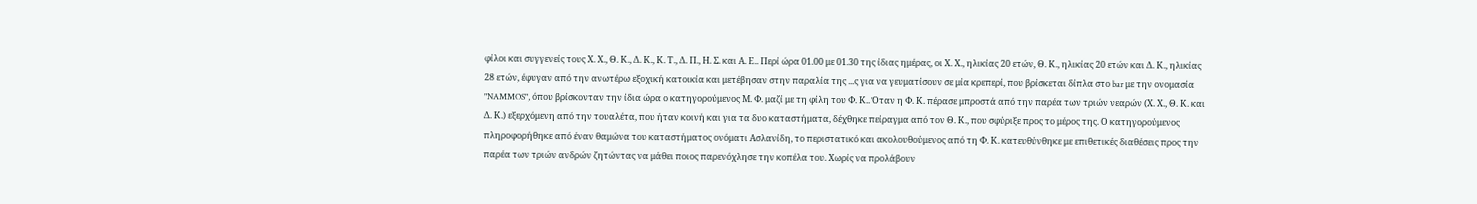φίλοι και συγγενείς τους Χ. Χ., Θ. Κ., Δ. Κ., Κ. Τ., Δ. Π., Η. Σ. και Α. Ε.. Περί ώρα 01.00 με 01.30 της ίδιας ημέρας, οι Χ. Χ., ηλικίας 20 ετών, Θ. Κ., ηλικίας 20 ετών και Δ. Κ., ηλικίας 28 ετών, έφυγαν από την ανωτέρω εξοχική κατοικία και μετέβησαν στην παραλία της ...ς για να γευματίσουν σε μία κρεπερί, που βρίσκεται δίπλα στο bar με την ονομασία "NAMMOS", όπου βρίσκονταν την ίδια ώρα ο κατηγορούμενος Μ. Φ. μαζί με τη φίλη του Φ. Κ.. Όταν η Φ. Κ. πέρασε μπροστά από την παρέα των τριών νεαρών (Χ. Χ., Θ. Κ. και Δ. Κ.) εξερχόμενη από την τουαλέτα, που ήταν κοινή και για τα δυο καταστήματα, δέχθηκε πείραγμα από τον Θ. Κ., που σφύριξε προς το μέρος της. Ο κατηγορούμενος πληροφορήθηκε από έναν θαμώνα του καταστήματος ονόματι Ασλανίδη, το περιστατικό και ακολουθούμενος από τη Φ. Κ. κατευθύνθηκε με επιθετικές διαθέσεις προς την παρέα των τριών ανδρών ζητώντας να μάθει ποιος παρενόχλησε την κοπέλα του. Χωρίς να προλάβουν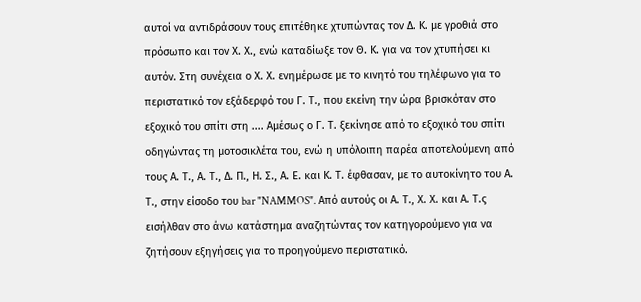αυτοί να αντιδράσουν τους επιτέθηκε χτυπώντας τον Δ. Κ. με γροθιά στο πρόσωπο και τον Χ. Χ., ενώ καταδίωξε τον Θ. Κ. για να τον χτυπήσει κι αυτόν. Στη συνέχεια ο Χ. Χ. ενημέρωσε με το κινητό του τηλέφωνο για το περιστατικό τον εξάδερφό του Γ. Τ., που εκείνη την ώρα βρισκόταν στο εξοχικό του σπίτι στη .... Αμέσως ο Γ. Τ. ξεκίνησε από το εξοχικό του σπίτι οδηγώντας τη μοτοσικλέτα του, ενώ η υπόλοιπη παρέα αποτελούμενη από τους Α. Τ., Α. Τ., Δ. Π., Η. Σ., Α. Ε. και Κ. Τ. έφθασαν, με το αυτοκίνητο του Α. Τ., στην είσοδο του bar "NAMMOS". Από αυτούς οι Α. Τ., Χ. Χ. και Α. Τ.ς εισήλθαν στο άνω κατάστημα αναζητώντας τον κατηγορούμενο για να ζητήσουν εξηγήσεις για το προηγούμενο περιστατικό.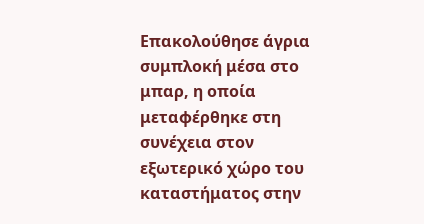Επακολούθησε άγρια συμπλοκή μέσα στο μπαρ, η οποία μεταφέρθηκε στη συνέχεια στον εξωτερικό χώρο του καταστήματος στην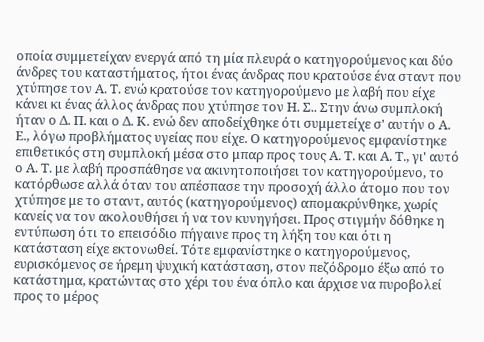οποία συμμετείχαν ενεργά από τη μία πλευρά ο κατηγορούμενος και δύο άνδρες του καταστήματος, ήτοι ένας άνδρας που κρατούσε ένα σταντ που χτύπησε τον Α. Τ. ενώ κρατούσε τον κατηγορούμενο με λαβή που είχε κάνει κι ένας άλλος άνδρας που χτύπησε τον Η. Σ.. Στην άνω συμπλοκή ήταν ο Δ. Π. και ο Δ. Κ. ενώ δεν αποδείχθηκε ότι συμμετείχε σ' αυτήν ο Α. Ε., λόγω προβλήματος υγείας που είχε. Ο κατηγορούμενος εμφανίστηκε επιθετικός στη συμπλοκή μέσα στο μπαρ προς τους Α. Τ. και Α. Τ., γι' αυτό ο Α. Τ. με λαβή προσπάθησε να ακινητοποιήσει τον κατηγορούμενο, το κατόρθωσε αλλά όταν του απέσπασε την προσοχή άλλο άτομο που τον χτύπησε με το σταντ, αυτός (κατηγορούμενος) απομακρύνθηκε, χωρίς κανείς να τον ακολουθήσει ή να τον κυνηγήσει. Προς στιγμήν δόθηκε η εντύπωση ότι το επεισόδιο πήγαινε προς τη λήξη του και ότι η κατάσταση είχε εκτονωθεί. Τότε εμφανίστηκε ο κατηγορούμενος, ευρισκόμενος σε ήρεμη ψυχική κατάσταση, στον πεζόδρομο έξω από το κατάστημα, κρατώντας στο χέρι του ένα όπλο και άρχισε να πυροβολεί προς το μέρος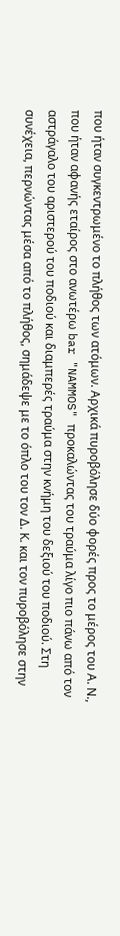που ήταν συγκεντρωμένο το πλήθος των ατόμων. Αρχικά πυροβόλησε δύο φορές προς το μέρος του Α. Ν., που ήταν αφανής εταίρος στο ανωτέρω bar "NAMMOS" προκαλώντας του τραύμα λίγο πιο πάνω από τον αστράγαλο του αριστερού του ποδιού και διαμπερές τραύμα στην κνήμη του δεξιού του ποδιού. Στη συνέχεια, περνώντας μέσα από το πλήθος, σημάδεψε με το όπλο του τον Δ. Κ. και τον πυροβόλησε στην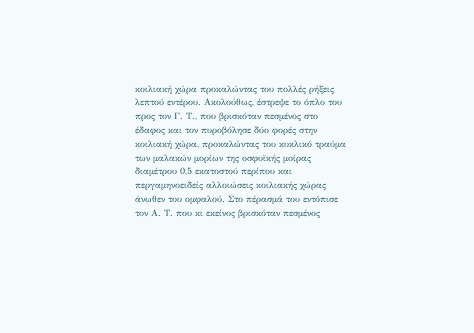κοιλιακή χώρα προκαλώντας του πολλές ρήξεις λεπτού εντέρου. Ακολούθως, έστρεψε το όπλο του προς τον Γ. Τ., που βρισκόταν πεσμένος στο έδαφος και τον πυροβόλησε δύο φορές στην κοιλιακή χώρα, προκαλώντας του κυκλικό τραύμα των μαλακών μορίων της οσφυϊκής μοίρας διαμέτρου 0,5 εκατοστού περίπου και περγαμηνοειδείς αλλοιώσεις κοιλιακής χώρας άνωθεν του ομφαλού. Στο πέρασμά του εντόπισε τον Α. Τ. που κι εκείνος βρισκόταν πεσμένος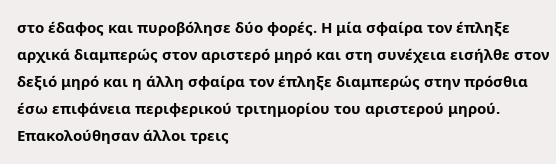στο έδαφος και πυροβόλησε δύο φορές. Η μία σφαίρα τον έπληξε αρχικά διαμπερώς στον αριστερό μηρό και στη συνέχεια εισήλθε στον δεξιό μηρό και η άλλη σφαίρα τον έπληξε διαμπερώς στην πρόσθια έσω επιφάνεια περιφερικού τριτημορίου του αριστερού μηρού. Επακολούθησαν άλλοι τρεις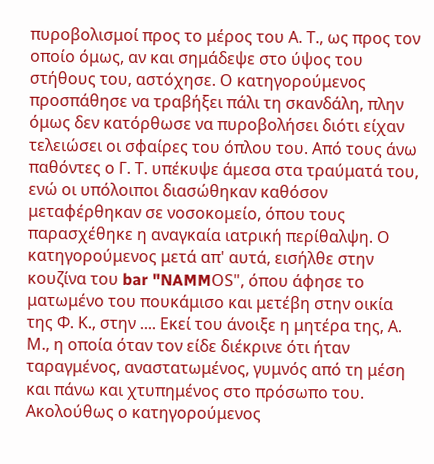πυροβολισμοί προς το μέρος του Α. Τ., ως προς τον οποίο όμως, αν και σημάδεψε στο ύψος του στήθους του, αστόχησε. Ο κατηγορούμενος προσπάθησε να τραβήξει πάλι τη σκανδάλη, πλην όμως δεν κατόρθωσε να πυροβολήσει διότι είχαν τελειώσει οι σφαίρες του όπλου του. Από τους άνω παθόντες ο Γ. Τ. υπέκυψε άμεσα στα τραύματά του, ενώ οι υπόλοιποι διασώθηκαν καθόσον μεταφέρθηκαν σε νοσοκομείο, όπου τους παρασχέθηκε η αναγκαία ιατρική περίθαλψη. Ο κατηγορούμενος μετά απ' αυτά, εισήλθε στην κουζίνα του bar "NAMMΟS", όπου άφησε το ματωμένο του πουκάμισο και μετέβη στην οικία της Φ. Κ., στην .... Εκεί του άνοιξε η μητέρα της, Α. Μ., η οποία όταν τον είδε διέκρινε ότι ήταν ταραγμένος, αναστατωμένος, γυμνός από τη μέση και πάνω και χτυπημένος στο πρόσωπο του. Ακολούθως ο κατηγορούμενος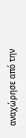αναχώρησε από την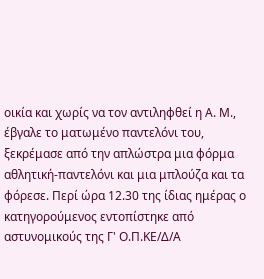οικία και χωρίς να τον αντιληφθεί η Α. Μ., έβγαλε το ματωμένο παντελόνι του, ξεκρέμασε από την απλώστρα μια φόρμα αθλητική-παντελόνι και μια μπλούζα και τα φόρεσε. Περί ώρα 12.30 της ίδιας ημέρας ο κατηγορούμενος εντοπίστηκε από αστυνομικούς της Γ' Ο.Π.ΚΕ/Δ/Α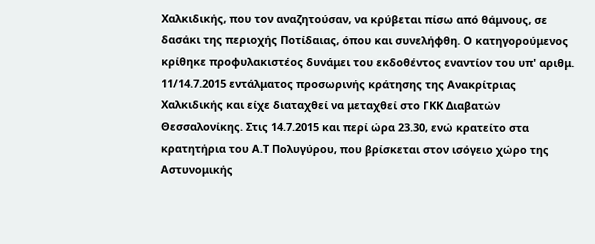Χαλκιδικής, που τον αναζητούσαν, να κρύβεται πίσω από θάμνους, σε δασάκι της περιοχής Ποτίδαιας, όπου και συνελήφθη. Ο κατηγορούμενος κρίθηκε προφυλακιστέος δυνάμει του εκδοθέντος εναντίον του υπ' αριθμ. 11/14.7.2015 εντάλματος προσωρινής κράτησης της Ανακρίτριας Χαλκιδικής και είχε διαταχθεί να μεταχθεί στο ΓΚΚ Διαβατών Θεσσαλονίκης. Στις 14.7.2015 και περί ώρα 23.30, ενώ κρατείτο στα κρατητήρια του Α.Τ Πολυγύρου, που βρίσκεται στον ισόγειο χώρο της Αστυνομικής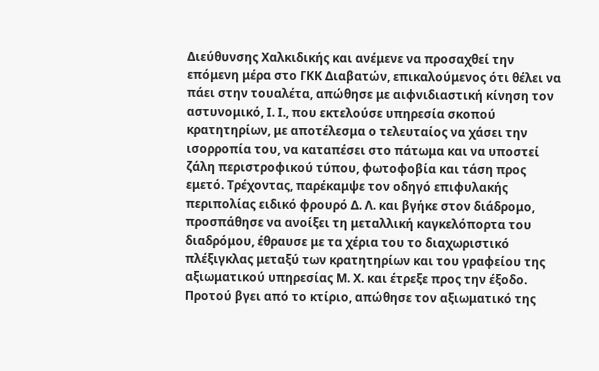Διεύθυνσης Χαλκιδικής και ανέμενε να προσαχθεί την επόμενη μέρα στο ΓΚΚ Διαβατών, επικαλούμενος ότι θέλει να πάει στην τουαλέτα, απώθησε με αιφνιδιαστική κίνηση τον αστυνομικό, Ι. Ι., που εκτελούσε υπηρεσία σκοπού κρατητηρίων, με αποτέλεσμα ο τελευταίος να χάσει την ισορροπία του, να καταπέσει στο πάτωμα και να υποστεί ζάλη περιστροφικού τύπου, φωτοφοβία και τάση προς εμετό. Τρέχοντας, παρέκαμψε τον οδηγό επιφυλακής περιπολίας ειδικό φρουρό Δ. Λ. και βγήκε στον διάδρομο, προσπάθησε να ανοίξει τη μεταλλική καγκελόπορτα του διαδρόμου, έθραυσε με τα χέρια του το διαχωριστικό πλέξιγκλας μεταξύ των κρατητηρίων και του γραφείου της αξιωματικού υπηρεσίας Μ. Χ. και έτρεξε προς την έξοδο. Προτού βγει από το κτίριο, απώθησε τον αξιωματικό της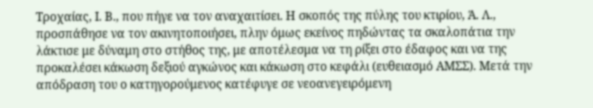Τροχαίας, Ι. Β., που πήγε να τον αναχαιτίσει. Η σκοπός της πύλης του κτιρίου, Ά. Λ., προσπάθησε να τον ακινητοποιήσει, πλην όμως εκείνος πηδώντας τα σκαλοπάτια την λάκτισε με δύναμη στο στήθος της, με αποτέλεσμα να τη ρίξει στο έδαφος και να της προκαλέσει κάκωση δεξιού αγκώνος και κάκωση στο κεφάλι (ευθειασμό ΑΜΣΣ). Μετά την απόδραση του ο κατηγορούμενος κατέφυγε σε νεοανεγειρόμενη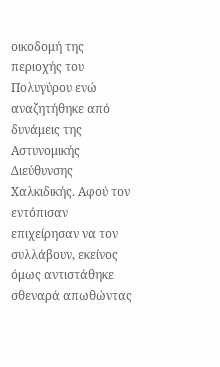οικοδομή της περιοχής του Πολυγύρου ενώ αναζητήθηκε από δυνάμεις της Αστυνομικής Διεύθυνσης Χαλκιδικής. Αφού τον εντόπισαν επιχείρησαν να τον συλλάβουν, εκείνος όμως αντιστάθηκε σθεναρά απωθώντας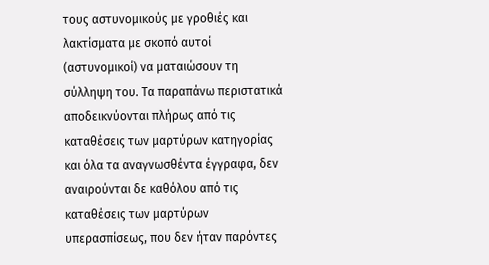τους αστυνομικούς με γροθιές και λακτίσματα με σκοπό αυτοί (αστυνομικοί) να ματαιώσουν τη σύλληψη του. Τα παραπάνω περιστατικά αποδεικνύονται πλήρως από τις καταθέσεις των μαρτύρων κατηγορίας και όλα τα αναγνωσθέντα έγγραφα, δεν αναιρούνται δε καθόλου από τις καταθέσεις των μαρτύρων υπερασπίσεως, που δεν ήταν παρόντες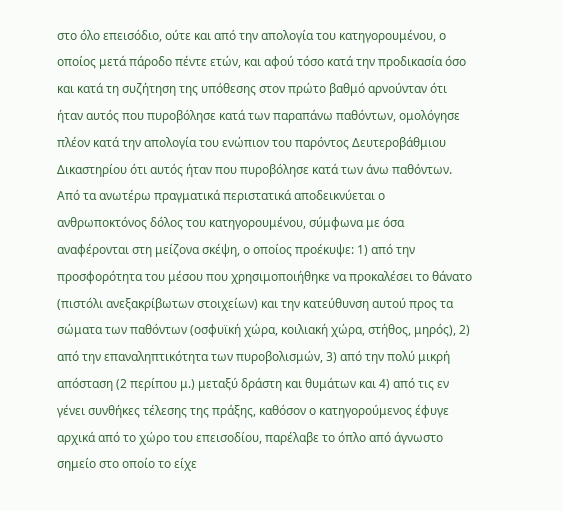στο όλο επεισόδιο, ούτε και από την απολογία του κατηγορουμένου, ο οποίος μετά πάροδο πέντε ετών, και αφού τόσο κατά την προδικασία όσο και κατά τη συζήτηση της υπόθεσης στον πρώτο βαθμό αρνούνταν ότι ήταν αυτός που πυροβόλησε κατά των παραπάνω παθόντων, ομολόγησε πλέον κατά την απολογία του ενώπιον του παρόντος Δευτεροβάθμιου Δικαστηρίου ότι αυτός ήταν που πυροβόλησε κατά των άνω παθόντων. Από τα ανωτέρω πραγματικά περιστατικά αποδεικνύεται ο ανθρωποκτόνος δόλος του κατηγορουμένου, σύμφωνα με όσα αναφέρονται στη μείζονα σκέψη, ο οποίος προέκυψε: 1) από την προσφορότητα του μέσου που χρησιμοποιήθηκε να προκαλέσει το θάνατο (πιστόλι ανεξακρίβωτων στοιχείων) και την κατεύθυνση αυτού προς τα σώματα των παθόντων (οσφυϊκή χώρα, κοιλιακή χώρα, στήθος, μηρός), 2) από την επαναληπτικότητα των πυροβολισμών, 3) από την πολύ μικρή απόσταση (2 περίπου μ.) μεταξύ δράστη και θυμάτων και 4) από τις εν γένει συνθήκες τέλεσης της πράξης, καθόσον ο κατηγορούμενος έφυγε αρχικά από το χώρο του επεισοδίου, παρέλαβε το όπλο από άγνωστο σημείο στο οποίο το είχε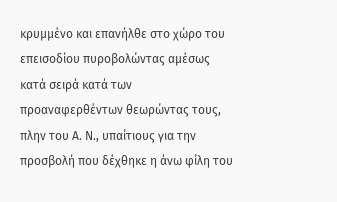κρυμμένο και επανήλθε στο χώρο του επεισοδίου πυροβολώντας αμέσως κατά σειρά κατά των προαναφερθέντων θεωρώντας τους, πλην του Α. Ν., υπαίτιους για την προσβολή που δέχθηκε η άνω φίλη του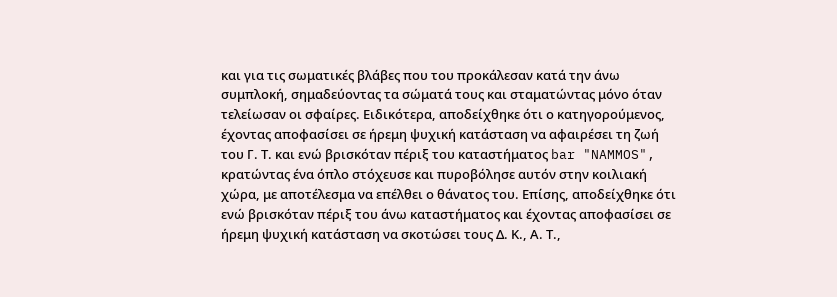και για τις σωματικές βλάβες που του προκάλεσαν κατά την άνω συμπλοκή, σημαδεύοντας τα σώματά τους και σταματώντας μόνο όταν τελείωσαν οι σφαίρες. Ειδικότερα, αποδείχθηκε ότι ο κατηγορούμενος, έχοντας αποφασίσει σε ήρεμη ψυχική κατάσταση να αφαιρέσει τη ζωή του Γ. Τ. και ενώ βρισκόταν πέριξ του καταστήματος bar "NAMMOS", κρατώντας ένα όπλο στόχευσε και πυροβόλησε αυτόν στην κοιλιακή χώρα, με αποτέλεσμα να επέλθει ο θάνατος του. Επίσης, αποδείχθηκε ότι ενώ βρισκόταν πέριξ του άνω καταστήματος και έχοντας αποφασίσει σε ήρεμη ψυχική κατάσταση να σκοτώσει τους Δ. Κ., Α. Τ.,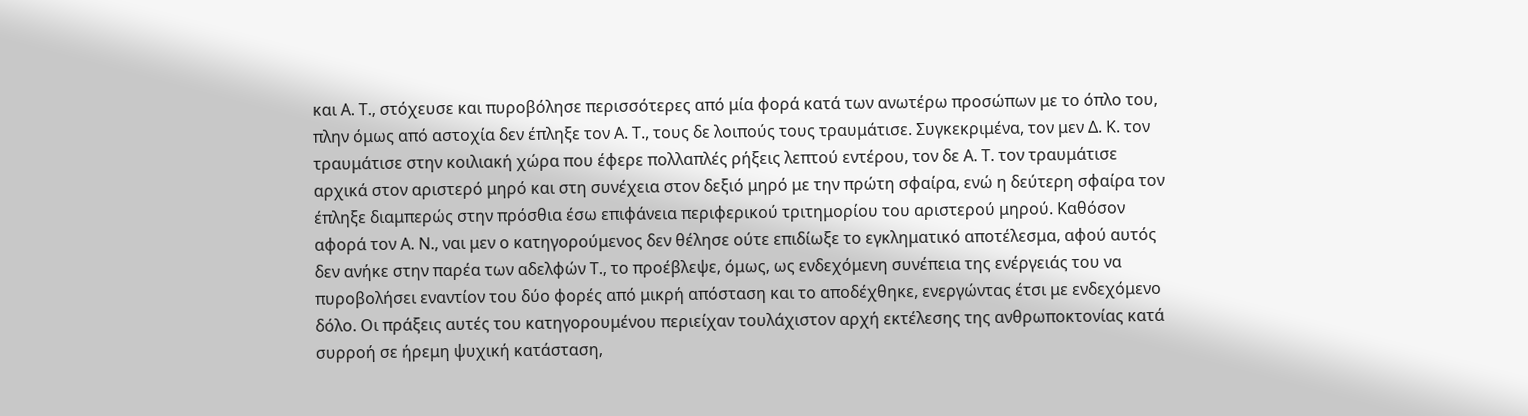και Α. Τ., στόχευσε και πυροβόλησε περισσότερες από μία φορά κατά των ανωτέρω προσώπων με το όπλο του, πλην όμως από αστοχία δεν έπληξε τον Α. Τ., τους δε λοιπούς τους τραυμάτισε. Συγκεκριμένα, τον μεν Δ. Κ. τον τραυμάτισε στην κοιλιακή χώρα που έφερε πολλαπλές ρήξεις λεπτού εντέρου, τον δε Α. Τ. τον τραυμάτισε αρχικά στον αριστερό μηρό και στη συνέχεια στον δεξιό μηρό με την πρώτη σφαίρα, ενώ η δεύτερη σφαίρα τον έπληξε διαμπερώς στην πρόσθια έσω επιφάνεια περιφερικού τριτημορίου του αριστερού μηρού. Καθόσον αφορά τον Α. Ν., ναι μεν ο κατηγορούμενος δεν θέλησε ούτε επιδίωξε το εγκληματικό αποτέλεσμα, αφού αυτός δεν ανήκε στην παρέα των αδελφών Τ., το προέβλεψε, όμως, ως ενδεχόμενη συνέπεια της ενέργειάς του να πυροβολήσει εναντίον του δύο φορές από μικρή απόσταση και το αποδέχθηκε, ενεργώντας έτσι με ενδεχόμενο δόλο. Οι πράξεις αυτές του κατηγορουμένου περιείχαν τουλάχιστον αρχή εκτέλεσης της ανθρωποκτονίας κατά συρροή σε ήρεμη ψυχική κατάσταση,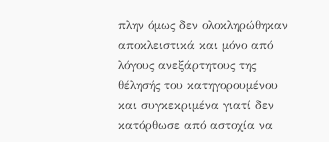πλην όμως δεν ολοκληρώθηκαν αποκλειστικά και μόνο από λόγους ανεξάρτητους της θέλησής του κατηγορουμένου και συγκεκριμένα γιατί δεν κατόρθωσε από αστοχία να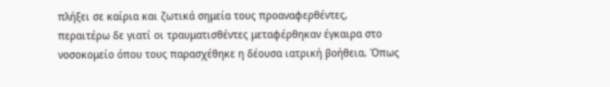πλήξει σε καίρια και ζωτικά σημεία τους προαναφερθέντες, περαιτέρω δε γιατί οι τραυματισθέντες μεταφέρθηκαν έγκαιρα στο νοσοκομείο όπου τους παρασχέθηκε η δέουσα ιατρική βοήθεια. Όπως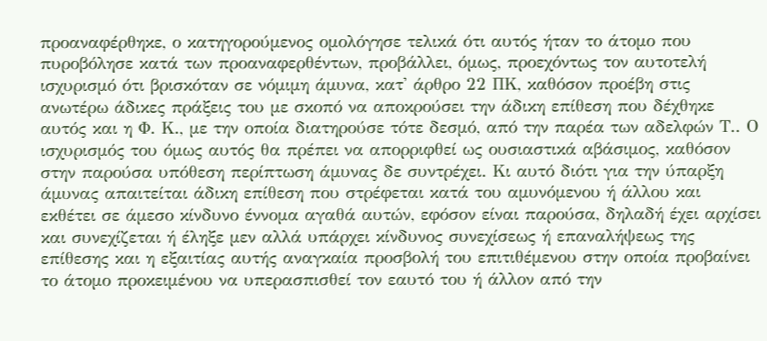προαναφέρθηκε, ο κατηγορούμενος ομολόγησε τελικά ότι αυτός ήταν το άτομο που πυροβόλησε κατά των προαναφερθέντων, προβάλλει, όμως, προεχόντως τον αυτοτελή ισχυρισμό ότι βρισκόταν σε νόμιμη άμυνα, κατ' άρθρο 22 ΠΚ, καθόσον προέβη στις ανωτέρω άδικες πράξεις του με σκοπό να αποκρούσει την άδικη επίθεση που δέχθηκε αυτός και η Φ. Κ., με την οποία διατηρούσε τότε δεσμό, από την παρέα των αδελφών Τ.. Ο ισχυρισμός του όμως αυτός θα πρέπει να απορριφθεί ως ουσιαστικά αβάσιμος, καθόσον στην παρούσα υπόθεση περίπτωση άμυνας δε συντρέχει. Κι αυτό διότι για την ύπαρξη άμυνας απαιτείται άδικη επίθεση που στρέφεται κατά του αμυνόμενου ή άλλου και εκθέτει σε άμεσο κίνδυνο έννομα αγαθά αυτών, εφόσον είναι παρούσα, δηλαδή έχει αρχίσει και συνεχίζεται ή έληξε μεν αλλά υπάρχει κίνδυνος συνεχίσεως ή επαναλήψεως της επίθεσης και η εξαιτίας αυτής αναγκαία προσβολή του επιτιθέμενου στην οποία προβαίνει το άτομο προκειμένου να υπερασπισθεί τον εαυτό του ή άλλον από την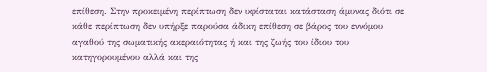επίθεση. Στην προκειμένη περίπτωση δεν υφίσταται κατάσταση άμυνας διότι σε κάθε περίπτωση δεν υπήρξε παρούσα άδικη επίθεση σε βάρος του εννόμου αγαθού της σωματικής ακεραιότητας ή και της ζωής του ίδιου του κατηγορουμένου αλλά και της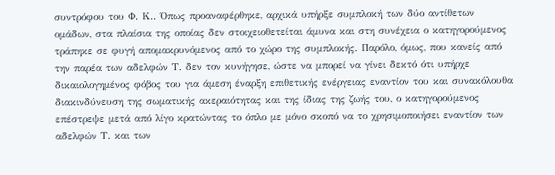συντρόφου του Φ. Κ.. Όπως προαναφέρθηκε, αρχικά υπήρξε συμπλοκή των δύο αντίθετων ομάδων, στα πλαίσια της οποίας δεν στοιχειοθετείται άμυνα και στη συνέχεια ο κατηγορούμενος τράπηκε σε φυγή απομακρυνόμενος από το χώρο της συμπλοκής. Παρόλο, όμως, που κανείς από την παρέα των αδελφών Τ. δεν τον κυνήγησε, ώστε να μπορεί να γίνει δεκτό ότι υπήρχε δικαιολογημένος φόβος του για άμεση έναρξη επιθετικής ενέργειας εναντίον του και συνακόλουθα διακινδύνευση της σωματικής ακεραιότητας και της ίδιας της ζωής του, ο κατηγορούμενος επέστρεψε μετά από λίγο κρατώντας το όπλο με μόνο σκοπό να το χρησιμοποιήσει εναντίον των αδελφών Τ. και των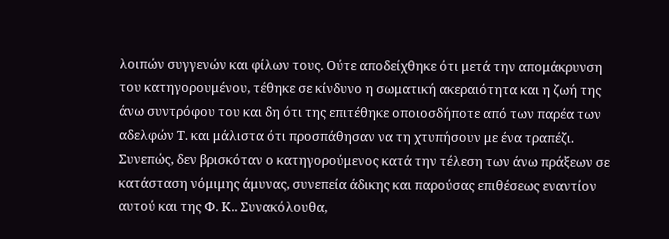λοιπών συγγενών και φίλων τους. Ούτε αποδείχθηκε ότι μετά την απομάκρυνση του κατηγορουμένου, τέθηκε σε κίνδυνο η σωματική ακεραιότητα και η ζωή της άνω συντρόφου του και δη ότι της επιτέθηκε οποιοσδήποτε από των παρέα των αδελφών Τ. και μάλιστα ότι προσπάθησαν να τη χτυπήσουν με ένα τραπέζι.
Συνεπώς, δεν βρισκόταν ο κατηγορούμενος κατά την τέλεση των άνω πράξεων σε κατάσταση νόμιμης άμυνας, συνεπεία άδικης και παρούσας επιθέσεως εναντίον αυτού και της Φ. Κ.. Συνακόλουθα,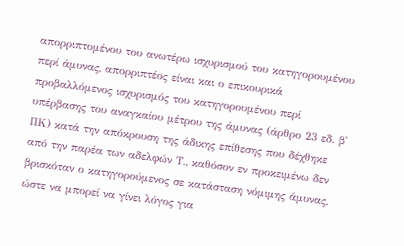απορριπτομένου του ανωτέρω ισχυρισμού του κατηγορουμένου περί άμυνας, απορριπτέος είναι και ο επικουρικά προβαλλόμενος ισχυρισμός του κατηγορουμένου περί υπέρβασης του αναγκαίου μέτρου της άμυνας (άρθρο 23 εδ. β' ΠΚ) κατά την απόκρουση της άδικης επίθεσης που δέχθηκε από την παρέα των αδελφών Τ., καθόσον εν προκειμένω δεν βρισκόταν ο κατηγορούμενος σε κατάσταση νόμιμης άμυνας, ώστε να μπορεί να γίνει λόγος για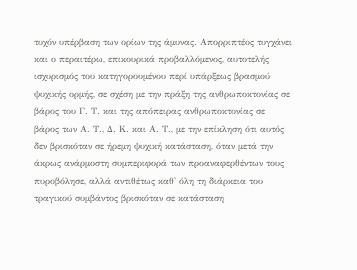τυχόν υπέρβαση των ορίων της άμυνας. Απορριπτέος τυγχάνει και ο περαιτέρω, επικουρικά προβαλλόμενος, αυτοτελής ισχυρισμός του κατηγορουμένου περί υπάρξεως βρασμού ψυχικής ορμής, σε σχέση με την πράξη της ανθρωποκτονίας σε βάρος του Γ. Τ. και της απόπειρας ανθρωποκτονίας σε βάρος των Α. Τ., Δ. Κ. και Α. Τ., με την επίκληση ότι αυτός δεν βρισκόταν σε ήρεμη ψυχική κατάσταση, όταν μετά την άκρως ανάρμοστη συμπεριφορά των προαναφερθέντων τους πυροβόλησε, αλλά αντιθέτως καθ' όλη τη διάρκεια του τραγικού συμβάντος βρισκόταν σε κατάσταση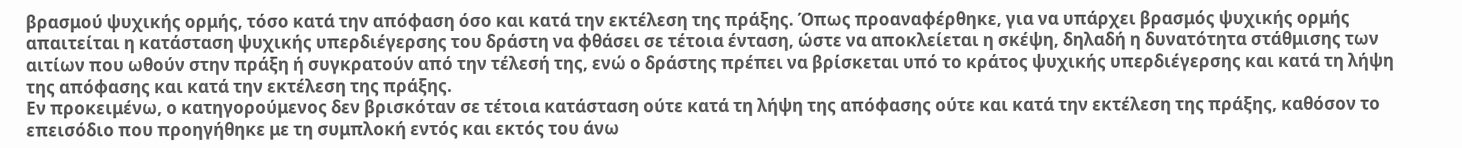βρασμού ψυχικής ορμής, τόσο κατά την απόφαση όσο και κατά την εκτέλεση της πράξης. Όπως προαναφέρθηκε, για να υπάρχει βρασμός ψυχικής ορμής απαιτείται η κατάσταση ψυχικής υπερδιέγερσης του δράστη να φθάσει σε τέτοια ένταση, ώστε να αποκλείεται η σκέψη, δηλαδή η δυνατότητα στάθμισης των αιτίων που ωθούν στην πράξη ή συγκρατούν από την τέλεσή της, ενώ ο δράστης πρέπει να βρίσκεται υπό το κράτος ψυχικής υπερδιέγερσης και κατά τη λήψη της απόφασης και κατά την εκτέλεση της πράξης.
Εν προκειμένω, ο κατηγορούμενος δεν βρισκόταν σε τέτοια κατάσταση ούτε κατά τη λήψη της απόφασης ούτε και κατά την εκτέλεση της πράξης, καθόσον το επεισόδιο που προηγήθηκε με τη συμπλοκή εντός και εκτός του άνω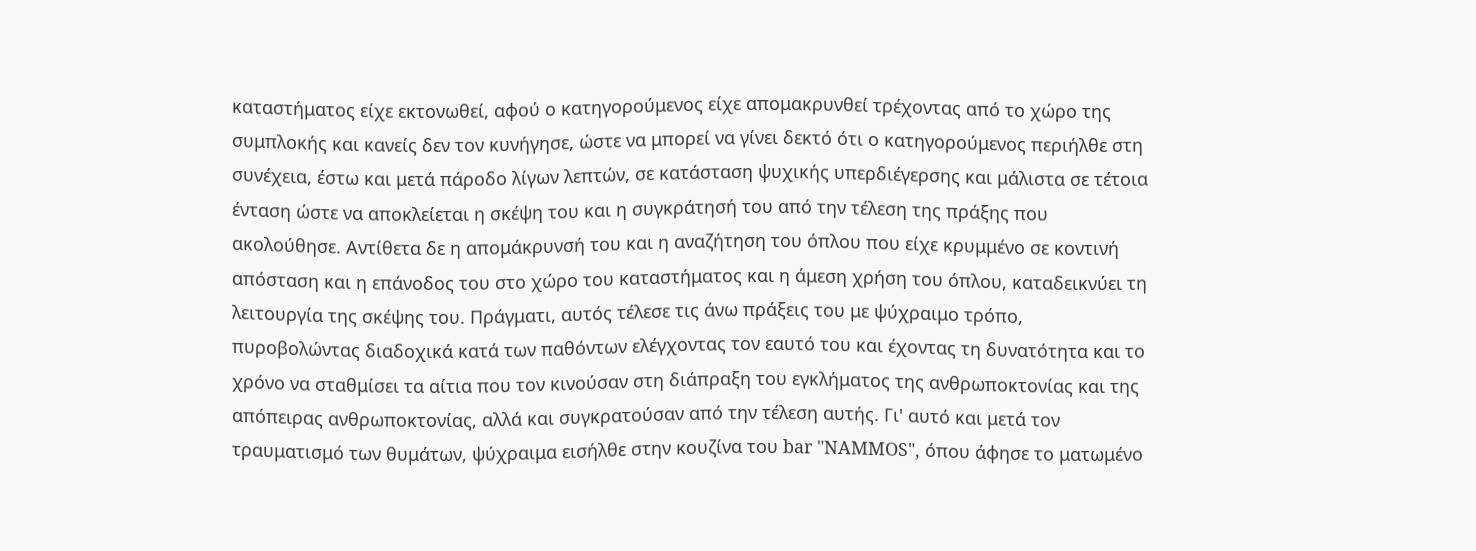καταστήματος είχε εκτονωθεί, αφού ο κατηγορούμενος είχε απομακρυνθεί τρέχοντας από το χώρο της συμπλοκής και κανείς δεν τον κυνήγησε, ώστε να μπορεί να γίνει δεκτό ότι ο κατηγορούμενος περιήλθε στη συνέχεια, έστω και μετά πάροδο λίγων λεπτών, σε κατάσταση ψυχικής υπερδιέγερσης και μάλιστα σε τέτοια ένταση ώστε να αποκλείεται η σκέψη του και η συγκράτησή του από την τέλεση της πράξης που ακολούθησε. Αντίθετα δε η απομάκρυνσή του και η αναζήτηση του όπλου που είχε κρυμμένο σε κοντινή απόσταση και η επάνοδος του στο χώρο του καταστήματος και η άμεση χρήση του όπλου, καταδεικνύει τη λειτουργία της σκέψης του. Πράγματι, αυτός τέλεσε τις άνω πράξεις του με ψύχραιμο τρόπο, πυροβολώντας διαδοχικά κατά των παθόντων ελέγχοντας τον εαυτό του και έχοντας τη δυνατότητα και το χρόνο να σταθμίσει τα αίτια που τον κινούσαν στη διάπραξη του εγκλήματος της ανθρωποκτονίας και της απόπειρας ανθρωποκτονίας, αλλά και συγκρατούσαν από την τέλεση αυτής. Γι' αυτό και μετά τον τραυματισμό των θυμάτων, ψύχραιμα εισήλθε στην κουζίνα του bar "NAMMOS", όπου άφησε το ματωμένο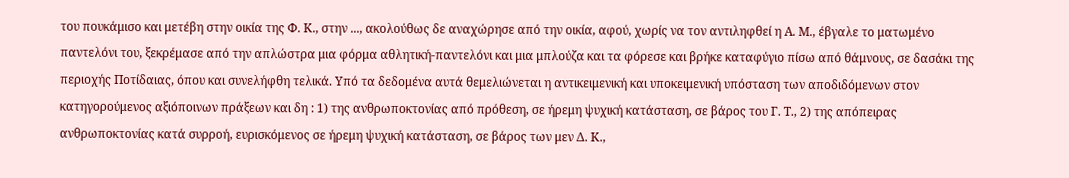του πουκάμισο και μετέβη στην οικία της Φ. Κ., στην ..., ακολούθως δε αναχώρησε από την οικία, αφού, χωρίς να τον αντιληφθεί η Α. Μ., έβγαλε το ματωμένο παντελόνι του, ξεκρέμασε από την απλώστρα μια φόρμα αθλητική-παντελόνι και μια μπλούζα και τα φόρεσε και βρήκε καταφύγιο πίσω από θάμνους, σε δασάκι της περιοχής Ποτίδαιας, όπου και συνελήφθη τελικά. Υπό τα δεδομένα αυτά θεμελιώνεται η αντικειμενική και υποκειμενική υπόσταση των αποδιδόμενων στον κατηγορούμενος αξιόποινων πράξεων και δη : 1) της ανθρωποκτονίας από πρόθεση, σε ήρεμη ψυχική κατάσταση, σε βάρος του Γ. Τ., 2) της απόπειρας ανθρωποκτονίας κατά συρροή, ευρισκόμενος σε ήρεμη ψυχική κατάσταση, σε βάρος των μεν Δ. Κ.,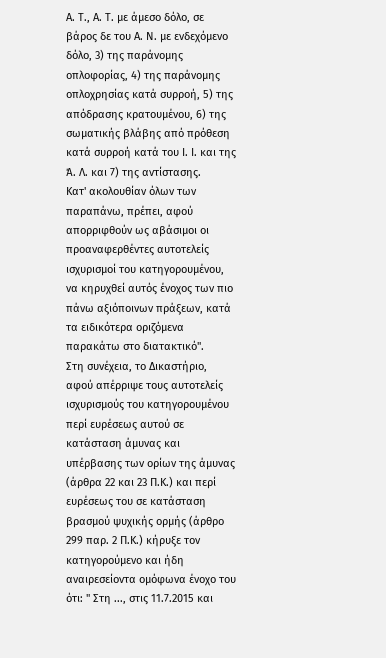Α. Τ., Α. Τ. με άμεσο δόλο, σε βάρος δε του Α. Ν. με ενδεχόμενο δόλο, 3) της παράνομης οπλοφορίας, 4) της παράνομης οπλοχρησίας κατά συρροή, 5) της απόδρασης κρατουμένου, 6) της σωματικής βλάβης από πρόθεση κατά συρροή κατά του Ι. Ι. και της Ά. Λ. και 7) της αντίστασης.
Κατ' ακολουθίαν όλων των παραπάνω, πρέπει, αφού απορριφθούν ως αβάσιμοι οι προαναφερθέντες αυτοτελείς ισχυρισμοί του κατηγορουμένου, να κηρυχθεί αυτός ένοχος των πιο πάνω αξιόποινων πράξεων, κατά τα ειδικότερα οριζόμενα παρακάτω στο διατακτικό".
Στη συνέχεια, το Δικαστήριο, αφού απέρριψε τους αυτοτελείς ισχυρισμούς του κατηγορουμένου περί ευρέσεως αυτού σε κατάσταση άμυνας και υπέρβασης των ορίων της άμυνας (άρθρα 22 και 23 Π.Κ.) και περί ευρέσεως του σε κατάσταση βρασμού ψυχικής ορμής (άρθρο 299 παρ. 2 Π.Κ.) κήρυξε τον κατηγορούμενο και ήδη αναιρεσείοντα ομόφωνα ένοχο του ότι: " Στη ..., στις 11.7.2015 και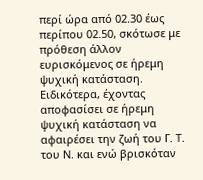περί ώρα από 02.30 έως περίπου 02.50, σκότωσε με πρόθεση άλλον ευρισκόμενος σε ήρεμη ψυχική κατάσταση. Ειδικότερα, έχοντας αποφασίσει σε ήρεμη ψυχική κατάσταση να αφαιρέσει την ζωή του Γ. Τ. του Ν. και ενώ βρισκόταν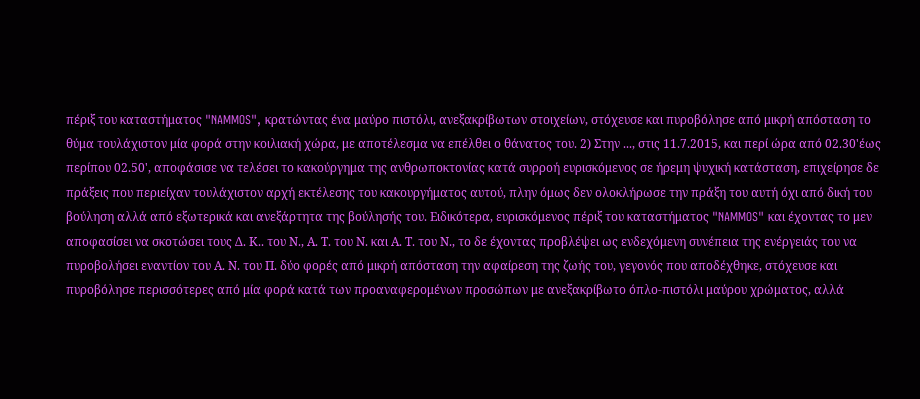πέριξ του καταστήματος "NAMMOS", κρατώντας ένα μαύρο πιστόλι, ανεξακρίβωτων στοιχείων, στόχευσε και πυροβόλησε από μικρή απόσταση το θύμα τουλάχιστον μία φορά στην κοιλιακή χώρα, με αποτέλεσμα να επέλθει ο θάνατος του. 2) Στην ..., στις 11.7.2015, και περί ώρα από 02.30'έως περίπου 02.50', αποφάσισε να τελέσει το κακούργημα της ανθρωποκτονίας κατά συρροή ευρισκόμενος σε ήρεμη ψυχική κατάσταση, επιχείρησε δε πράξεις που περιείχαν τουλάχιστον αρχή εκτέλεσης του κακουργήματος αυτού, πλην όμως δεν ολοκλήρωσε την πράξη του αυτή όχι από δική του βούληση αλλά από εξωτερικά και ανεξάρτητα της βούλησής του. Ειδικότερα, ευρισκόμενος πέριξ του καταστήματος "NAMMOS" και έχοντας το μεν αποφασίσει να σκοτώσει τους Δ. Κ.. του Ν., Α. Τ. του Ν. και Α. Τ. του Ν., το δε έχοντας προβλέψει ως ενδεχόμενη συνέπεια της ενέργειάς του να πυροβολήσει εναντίον του Α. Ν. του Π. δύο φορές από μικρή απόσταση την αφαίρεση της ζωής του, γεγονός που αποδέχθηκε, στόχευσε και πυροβόλησε περισσότερες από μία φορά κατά των προαναφερομένων προσώπων με ανεξακρίβωτο όπλο-πιστόλι μαύρου χρώματος, αλλά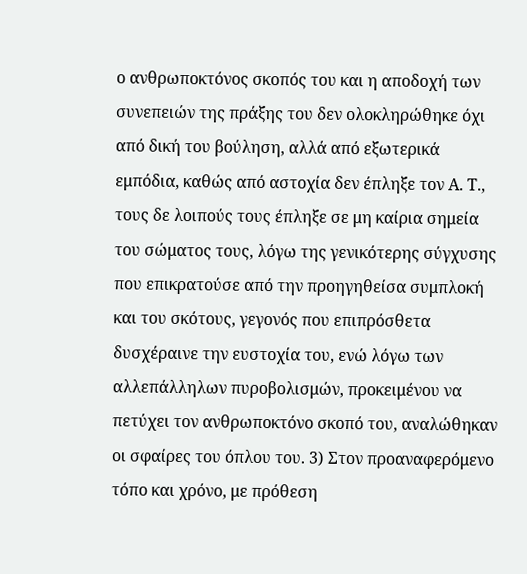ο ανθρωποκτόνος σκοπός του και η αποδοχή των συνεπειών της πράξης του δεν ολοκληρώθηκε όχι από δική του βούληση, αλλά από εξωτερικά εμπόδια, καθώς από αστοχία δεν έπληξε τον Α. Τ., τους δε λοιπούς τους έπληξε σε μη καίρια σημεία του σώματος τους, λόγω της γενικότερης σύγχυσης που επικρατούσε από την προηγηθείσα συμπλοκή και του σκότους, γεγονός που επιπρόσθετα δυσχέραινε την ευστοχία του, ενώ λόγω των αλλεπάλληλων πυροβολισμών, προκειμένου να πετύχει τον ανθρωποκτόνο σκοπό του, αναλώθηκαν οι σφαίρες του όπλου του. 3) Στον προαναφερόμενο τόπο και χρόνο, με πρόθεση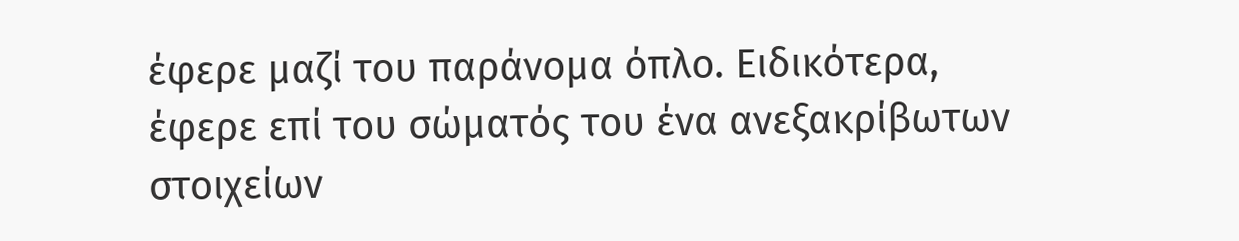έφερε μαζί του παράνομα όπλο. Ειδικότερα, έφερε επί του σώματός του ένα ανεξακρίβωτων στοιχείων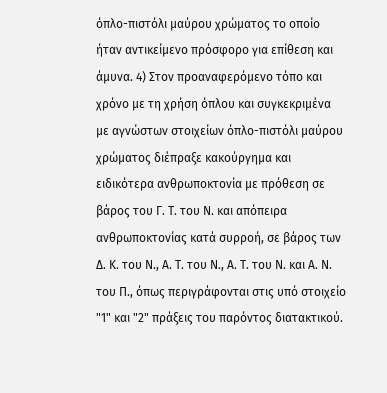όπλο-πιστόλι μαύρου χρώματος το οποίο ήταν αντικείμενο πρόσφορο για επίθεση και άμυνα. 4) Στον προαναφερόμενο τόπο και χρόνο με τη χρήση όπλου και συγκεκριμένα με αγνώστων στοιχείων όπλο-πιστόλι μαύρου χρώματος διέπραξε κακούργημα και ειδικότερα ανθρωποκτονία με πρόθεση σε βάρος του Γ. Τ. του Ν. και απόπειρα ανθρωποκτονίας κατά συρροή, σε βάρος των Δ. Κ. του Ν., Α. Τ. του Ν., Α. Τ. του Ν. και Α. Ν. του Π., όπως περιγράφονται στις υπό στοιχείο "1" και "2" πράξεις του παρόντος διατακτικού.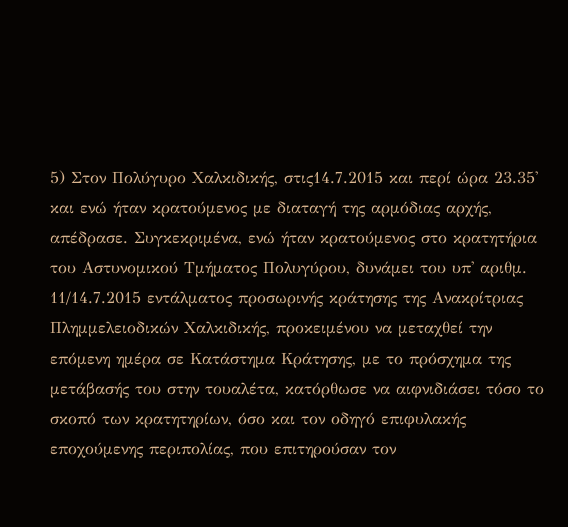5) Στον Πολύγυρο Χαλκιδικής, στις14.7.2015 και περί ώρα 23.35' και ενώ ήταν κρατούμενος με διαταγή της αρμόδιας αρχής, απέδρασε. Συγκεκριμένα, ενώ ήταν κρατούμενος στο κρατητήρια του Αστυνομικού Τμήματος Πολυγύρου, δυνάμει του υπ' αριθμ. 11/14.7.2015 εντάλματος προσωρινής κράτησης της Ανακρίτριας Πλημμελειοδικών Χαλκιδικής, προκειμένου να μεταχθεί την επόμενη ημέρα σε Κατάστημα Κράτησης, με το πρόσχημα της μετάβασής του στην τουαλέτα, κατόρθωσε να αιφνιδιάσει τόσο το σκοπό των κρατητηρίων, όσο και τον οδηγό επιφυλακής εποχούμενης περιπολίας, που επιτηρούσαν τον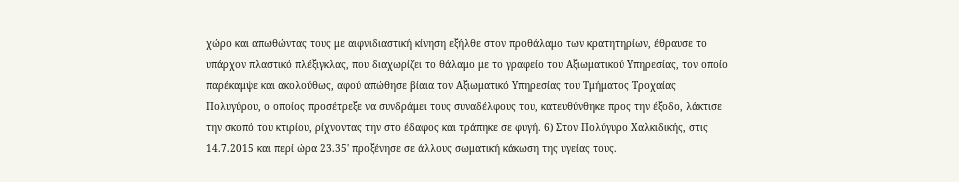χώρο και απωθώντας τους με αιφνιδιαστική κίνηση εξήλθε στον προθάλαμο των κρατητηρίων, έθραυσε το υπάρχον πλαστικό πλέξιγκλας, που διαχωρίζει το θάλαμο με το γραφείο του Αξιωματικού Υπηρεσίας, τον οποίο παρέκαμψε και ακολούθως, αφού απώθησε βίαια τον Αξιωματικό Υπηρεσίας του Τμήματος Τροχαίας Πολυγύρου, ο οποίος προσέτρεξε να συνδράμει τους συναδέλφους του, κατευθύνθηκε προς την έξοδο, λάκτισε την σκοπό του κτιρίου, ρίχνοντας την στο έδαφος και τράπηκε σε φυγή. 6) Στον Πολύγυρο Χαλκιδικής, στις 14.7.2015 και περί ώρα 23.35' προξένησε σε άλλους σωματική κάκωση της υγείας τους.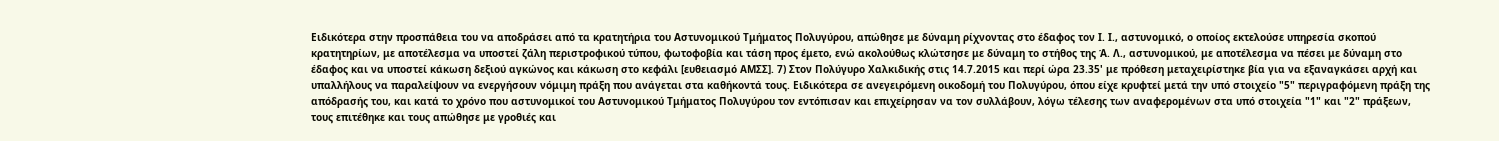Ειδικότερα στην προσπάθεια του να αποδράσει από τα κρατητήρια του Αστυνομικού Τμήματος Πολυγύρου, απώθησε με δύναμη ρίχνοντας στο έδαφος τον Ι. Ι., αστυνομικό, ο οποίος εκτελούσε υπηρεσία σκοπού κρατητηρίων, με αποτέλεσμα να υποστεί ζάλη περιστροφικού τύπου, φωτοφοβία και τάση προς έμετο, ενώ ακολούθως κλώτσησε με δύναμη το στήθος της Ά. Λ., αστυνομικού, με αποτέλεσμα να πέσει με δύναμη στο έδαφος και να υποστεί κάκωση δεξιού αγκώνος και κάκωση στο κεφάλι [ευθειασμό ΑΜΣΣ]. 7) Στον Πολύγυρο Χαλκιδικής στις 14.7.2015 και περί ώρα 23.35' με πρόθεση μεταχειρίστηκε βία για να εξαναγκάσει αρχή και υπαλλήλους να παραλείψουν να ενεργήσουν νόμιμη πράξη που ανάγεται στα καθήκοντά τους. Ειδικότερα σε ανεγειρόμενη οικοδομή του Πολυγύρου, όπου είχε κρυφτεί μετά την υπό στοιχείο "5" περιγραφόμενη πράξη της απόδρασής του, και κατά το χρόνο που αστυνομικοί του Αστυνομικού Τμήματος Πολυγύρου τον εντόπισαν και επιχείρησαν να τον συλλάβουν, λόγω τέλεσης των αναφερομένων στα υπό στοιχεία "1" και "2" πράξεων, τους επιτέθηκε και τους απώθησε με γροθιές και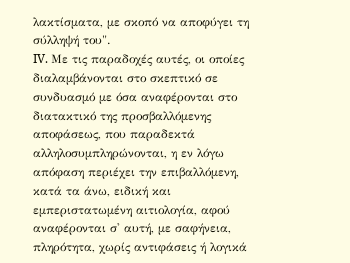λακτίσματα, με σκοπό να αποφύγει τη σύλληψή του".
IV. Με τις παραδοχές αυτές, οι οποίες διαλαμβάνονται στο σκεπτικό σε συνδυασμό με όσα αναφέρονται στο διατακτικό της προσβαλλόμενης αποφάσεως, που παραδεκτά αλληλοσυμπληρώνονται, η εν λόγω απόφαση περιέχει την επιβαλλόμενη, κατά τα άνω, ειδική και εμπεριστατωμένη αιτιολογία, αφού αναφέρονται σ' αυτή, με σαφήνεια, πληρότητα, χωρίς αντιφάσεις ή λογικά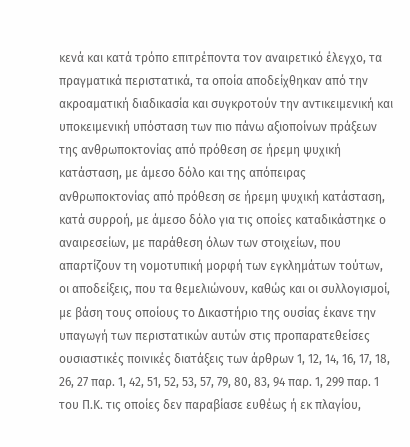κενά και κατά τρόπο επιτρέποντα τον αναιρετικό έλεγχο, τα πραγματικά περιστατικά, τα οποία αποδείχθηκαν από την ακροαματική διαδικασία και συγκροτούν την αντικειμενική και υποκειμενική υπόσταση των πιο πάνω αξιοποίνων πράξεων της ανθρωποκτονίας από πρόθεση σε ήρεμη ψυχική κατάσταση, με άμεσο δόλο και της απόπειρας ανθρωποκτονίας από πρόθεση σε ήρεμη ψυχική κατάσταση, κατά συρροή, με άμεσο δόλο για τις οποίες καταδικάστηκε ο αναιρεσείων, με παράθεση όλων των στοιχείων, που απαρτίζουν τη νομοτυπική μορφή των εγκλημάτων τούτων, οι αποδείξεις, που τα θεμελιώνουν, καθώς και οι συλλογισμοί, με βάση τους οποίους το Δικαστήριο της ουσίας έκανε την υπαγωγή των περιστατικών αυτών στις προπαρατεθείσες ουσιαστικές ποινικές διατάξεις των άρθρων 1, 12, 14, 16, 17, 18, 26, 27 παρ. 1, 42, 51, 52, 53, 57, 79, 80, 83, 94 παρ. 1, 299 παρ. 1 του Π.Κ. τις οποίες δεν παραβίασε ευθέως ή εκ πλαγίου,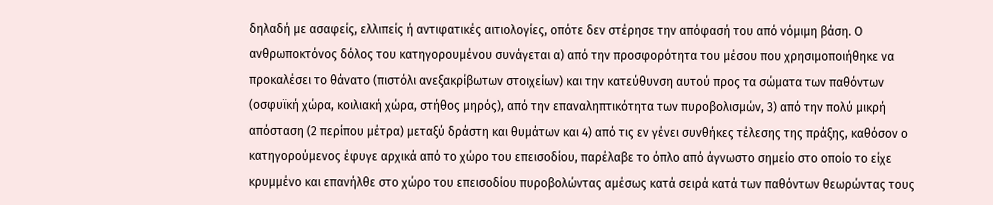δηλαδή με ασαφείς, ελλιπείς ή αντιφατικές αιτιολογίες, οπότε δεν στέρησε την απόφασή του από νόμιμη βάση. Ο ανθρωποκτόνος δόλος του κατηγορουμένου συνάγεται α) από την προσφορότητα του μέσου που χρησιμοποιήθηκε να προκαλέσει το θάνατο (πιστόλι ανεξακρίβωτων στοιχείων) και την κατεύθυνση αυτού προς τα σώματα των παθόντων (οσφυϊκή χώρα, κοιλιακή χώρα, στήθος μηρός), από την επαναληπτικότητα των πυροβολισμών, 3) από την πολύ μικρή απόσταση (2 περίπου μέτρα) μεταξύ δράστη και θυμάτων και 4) από τις εν γένει συνθήκες τέλεσης της πράξης, καθόσον ο κατηγορούμενος έφυγε αρχικά από το χώρο του επεισοδίου, παρέλαβε το όπλο από άγνωστο σημείο στο οποίο το είχε κρυμμένο και επανήλθε στο χώρο του επεισοδίου πυροβολώντας αμέσως κατά σειρά κατά των παθόντων θεωρώντας τους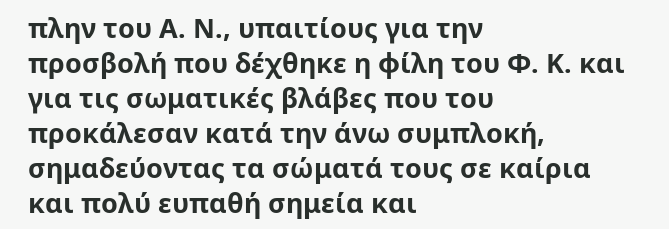πλην του Α. Ν., υπαιτίους για την προσβολή που δέχθηκε η φίλη του Φ. Κ. και για τις σωματικές βλάβες που του προκάλεσαν κατά την άνω συμπλοκή, σημαδεύοντας τα σώματά τους σε καίρια και πολύ ευπαθή σημεία και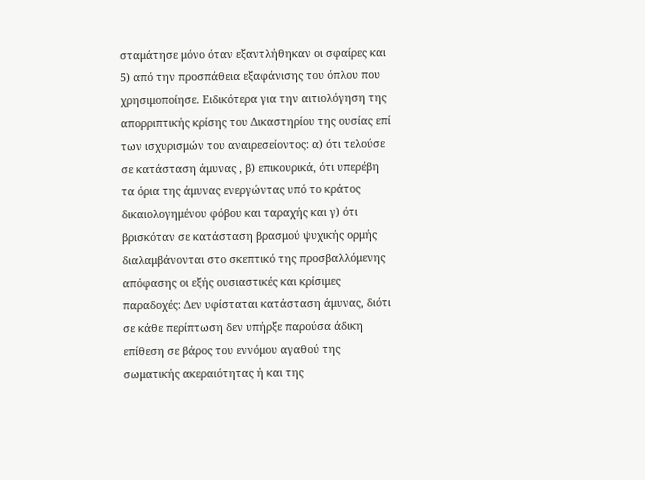σταμάτησε μόνο όταν εξαντλήθηκαν οι σφαίρες και 5) από την προσπάθεια εξαφάνισης του όπλου που χρησιμοποίησε. Ειδικότερα για την αιτιολόγηση της απορριπτικής κρίσης του Δικαστηρίου της ουσίας επί των ισχυρισμών του αναιρεσείοντος: α) ότι τελούσε σε κατάσταση άμυνας , β) επικουρικά, ότι υπερέβη τα όρια της άμυνας ενεργώντας υπό το κράτος δικαιολογημένου φόβου και ταραχής και γ) ότι βρισκόταν σε κατάσταση βρασμού ψυχικής ορμής διαλαμβάνονται στο σκεπτικό της προσβαλλόμενης απόφασης οι εξής ουσιαστικές και κρίσιμες παραδοχές: Δεν υφίσταται κατάσταση άμυνας, διότι σε κάθε περίπτωση δεν υπήρξε παρούσα άδικη επίθεση σε βάρος του εννόμου αγαθού της σωματικής ακεραιότητας ή και της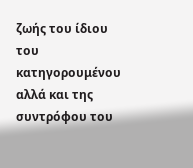ζωής του ίδιου του κατηγορουμένου αλλά και της συντρόφου του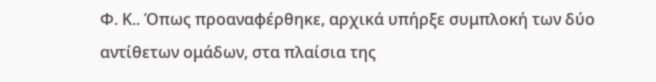Φ. Κ.. Όπως προαναφέρθηκε, αρχικά υπήρξε συμπλοκή των δύο αντίθετων ομάδων, στα πλαίσια της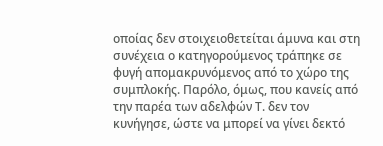οποίας δεν στοιχειοθετείται άμυνα και στη συνέχεια ο κατηγορούμενος τράπηκε σε φυγή απομακρυνόμενος από το χώρο της συμπλοκής. Παρόλο, όμως, που κανείς από την παρέα των αδελφών Τ. δεν τον κυνήγησε, ώστε να μπορεί να γίνει δεκτό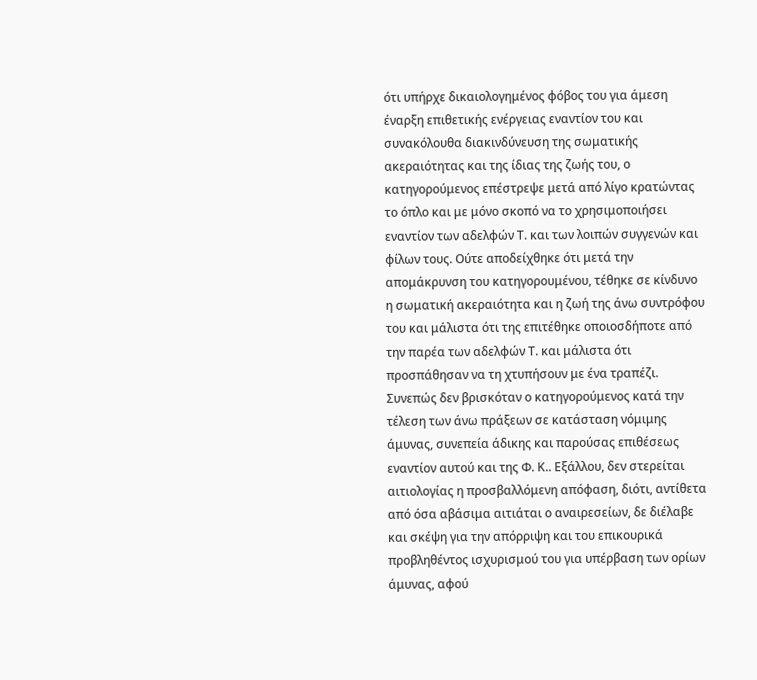ότι υπήρχε δικαιολογημένος φόβος του για άμεση έναρξη επιθετικής ενέργειας εναντίον του και συνακόλουθα διακινδύνευση της σωματικής ακεραιότητας και της ίδιας της ζωής του, ο κατηγορούμενος επέστρεψε μετά από λίγο κρατώντας το όπλο και με μόνο σκοπό να το χρησιμοποιήσει εναντίον των αδελφών Τ. και των λοιπών συγγενών και φίλων τους. Ούτε αποδείχθηκε ότι μετά την απομάκρυνση του κατηγορουμένου, τέθηκε σε κίνδυνο η σωματική ακεραιότητα και η ζωή της άνω συντρόφου του και μάλιστα ότι της επιτέθηκε οποιοσδήποτε από την παρέα των αδελφών Τ. και μάλιστα ότι προσπάθησαν να τη χτυπήσουν με ένα τραπέζι.
Συνεπώς δεν βρισκόταν ο κατηγορούμενος κατά την τέλεση των άνω πράξεων σε κατάσταση νόμιμης άμυνας, συνεπεία άδικης και παρούσας επιθέσεως εναντίον αυτού και της Φ. Κ.. Εξάλλου, δεν στερείται αιτιολογίας η προσβαλλόμενη απόφαση, διότι, αντίθετα από όσα αβάσιμα αιτιάται ο αναιρεσείων, δε διέλαβε και σκέψη για την απόρριψη και του επικουρικά προβληθέντος ισχυρισμού του για υπέρβαση των ορίων άμυνας, αφού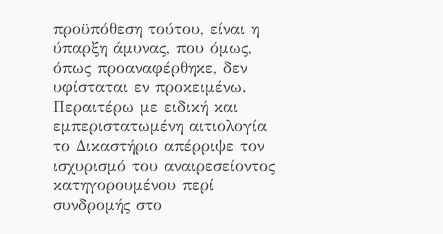προϋπόθεση τούτου, είναι η ύπαρξη άμυνας, που όμως, όπως προαναφέρθηκε, δεν υφίσταται εν προκειμένω. Περαιτέρω με ειδική και εμπεριστατωμένη αιτιολογία το Δικαστήριο απέρριψε τον ισχυρισμό του αναιρεσείοντος κατηγορουμένου περί συνδρομής στο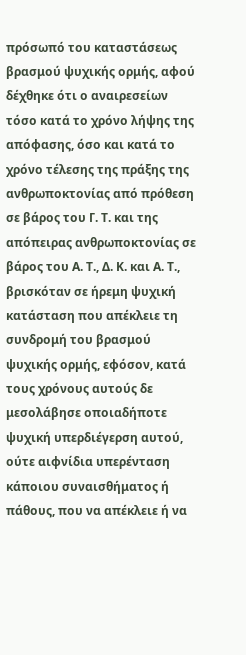πρόσωπό του καταστάσεως βρασμού ψυχικής ορμής, αφού δέχθηκε ότι ο αναιρεσείων τόσο κατά το χρόνο λήψης της απόφασης, όσο και κατά το χρόνο τέλεσης της πράξης της ανθρωποκτονίας από πρόθεση σε βάρος του Γ. Τ. και της απόπειρας ανθρωποκτονίας σε βάρος του Α. Τ., Δ. Κ. και Α. Τ., βρισκόταν σε ήρεμη ψυχική κατάσταση που απέκλειε τη συνδρομή του βρασμού ψυχικής ορμής, εφόσον, κατά τους χρόνους αυτούς δε μεσολάβησε οποιαδήποτε ψυχική υπερδιέγερση αυτού, ούτε αιφνίδια υπερένταση κάποιου συναισθήματος ή πάθους, που να απέκλειε ή να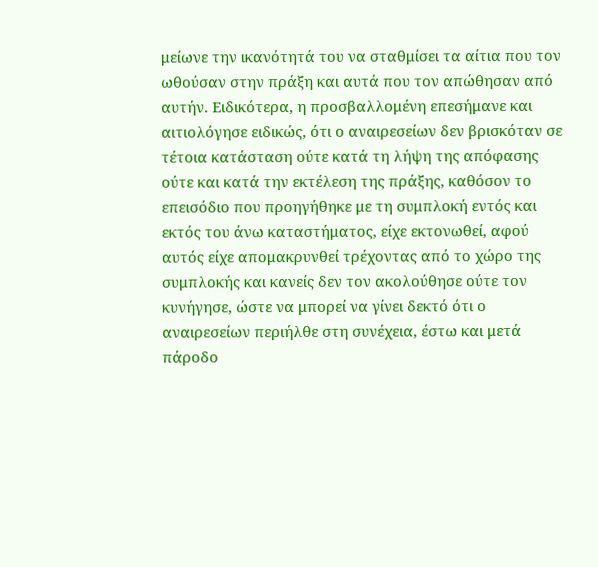μείωνε την ικανότητά του να σταθμίσει τα αίτια που τον ωθούσαν στην πράξη και αυτά που τον απώθησαν από αυτήν. Ειδικότερα, η προσβαλλομένη επεσήμανε και αιτιολόγησε ειδικώς, ότι ο αναιρεσείων δεν βρισκόταν σε τέτοια κατάσταση ούτε κατά τη λήψη της απόφασης ούτε και κατά την εκτέλεση της πράξης, καθόσον το επεισόδιο που προηγήθηκε με τη συμπλοκή εντός και εκτός του άνω καταστήματος, είχε εκτονωθεί, αφού αυτός είχε απομακρυνθεί τρέχοντας από το χώρο της συμπλοκής και κανείς δεν τον ακολούθησε ούτε τον κυνήγησε, ώστε να μπορεί να γίνει δεκτό ότι ο αναιρεσείων περιήλθε στη συνέχεια, έστω και μετά πάροδο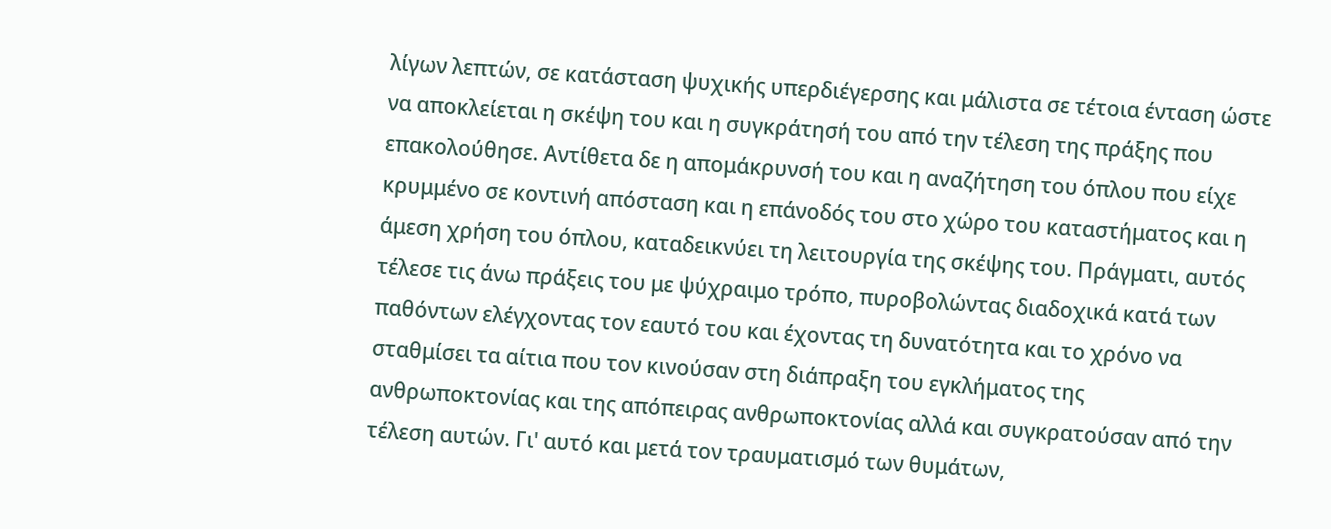λίγων λεπτών, σε κατάσταση ψυχικής υπερδιέγερσης και μάλιστα σε τέτοια ένταση ώστε να αποκλείεται η σκέψη του και η συγκράτησή του από την τέλεση της πράξης που επακολούθησε. Αντίθετα δε η απομάκρυνσή του και η αναζήτηση του όπλου που είχε κρυμμένο σε κοντινή απόσταση και η επάνοδός του στο χώρο του καταστήματος και η άμεση χρήση του όπλου, καταδεικνύει τη λειτουργία της σκέψης του. Πράγματι, αυτός τέλεσε τις άνω πράξεις του με ψύχραιμο τρόπο, πυροβολώντας διαδοχικά κατά των παθόντων ελέγχοντας τον εαυτό του και έχοντας τη δυνατότητα και το χρόνο να σταθμίσει τα αίτια που τον κινούσαν στη διάπραξη του εγκλήματος της ανθρωποκτονίας και της απόπειρας ανθρωποκτονίας αλλά και συγκρατούσαν από την τέλεση αυτών. Γι' αυτό και μετά τον τραυματισμό των θυμάτων,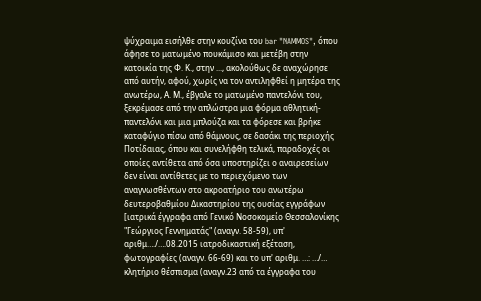ψύχραιμα εισήλθε στην κουζίνα του bar "NAMMOS", όπου άφησε το ματωμένο πουκάμισο και μετέβη στην κατοικία της Φ. Κ., στην ..., ακολούθως δε αναχώρησε από αυτήν, αφού, χωρίς να τον αντιληφθεί η μητέρα της ανωτέρω, Α. Μ., έβγαλε το ματωμένο παντελόνι του, ξεκρέμασε από την απλώστρα μια φόρμα αθλητική-παντελόνι και μια μπλούζα και τα φόρεσε και βρήκε καταφύγιο πίσω από θάμνους, σε δασάκι της περιοχής Ποτίδαιας, όπου και συνελήφθη τελικά, παραδοχές οι οποίες αντίθετα από όσα υποστηρίζει ο αναιρεσείων δεν είναι αντίθετες με το περιεχόμενο των αναγνωσθέντων στο ακροατήριο του ανωτέρω δευτεροβαθμίου Δικαστηρίου της ουσίας εγγράφων [ιατρικά έγγραφα από Γενικό Νοσοκομείο Θεσσαλονίκης "Γεώργιος Γεννηματάς" (αναγν. 58-59), υπ' αριθμ…./….08.2015 ιατροδικαστική εξέταση, φωτογραφίες (αναγν. 66-69) και το υπ' αριθμ. …: …/… κλητήριο θέσπισμα (αναγν.23 από τα έγγραφα του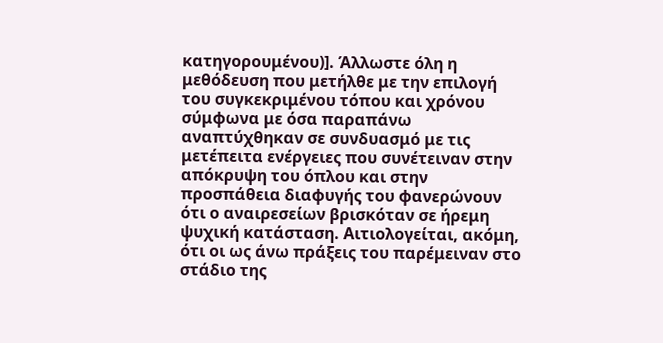κατηγορουμένου)]. Άλλωστε όλη η μεθόδευση που μετήλθε με την επιλογή του συγκεκριμένου τόπου και χρόνου σύμφωνα με όσα παραπάνω αναπτύχθηκαν σε συνδυασμό με τις μετέπειτα ενέργειες που συνέτειναν στην απόκρυψη του όπλου και στην προσπάθεια διαφυγής του φανερώνουν ότι ο αναιρεσείων βρισκόταν σε ήρεμη ψυχική κατάσταση. Αιτιολογείται, ακόμη, ότι οι ως άνω πράξεις του παρέμειναν στο στάδιο της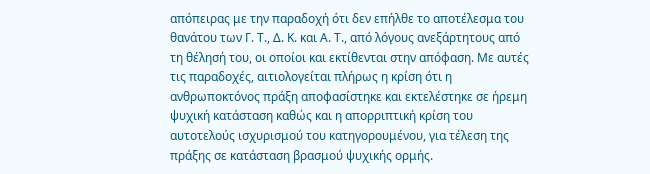απόπειρας με την παραδοχή ότι δεν επήλθε το αποτέλεσμα του θανάτου των Γ. Τ., Δ. Κ. και Α. Τ., από λόγους ανεξάρτητους από τη θέλησή του, οι οποίοι και εκτίθενται στην απόφαση. Με αυτές τις παραδοχές, αιτιολογείται πλήρως η κρίση ότι η ανθρωποκτόνος πράξη αποφασίστηκε και εκτελέστηκε σε ήρεμη ψυχική κατάσταση καθώς και η απορριπτική κρίση του αυτοτελούς ισχυρισμού του κατηγορουμένου, για τέλεση της πράξης σε κατάσταση βρασμού ψυχικής ορμής.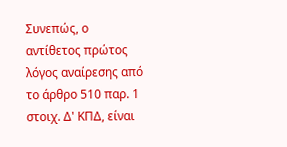Συνεπώς, ο αντίθετος πρώτος λόγος αναίρεσης από το άρθρο 510 παρ. 1 στοιχ. Δ' ΚΠΔ, είναι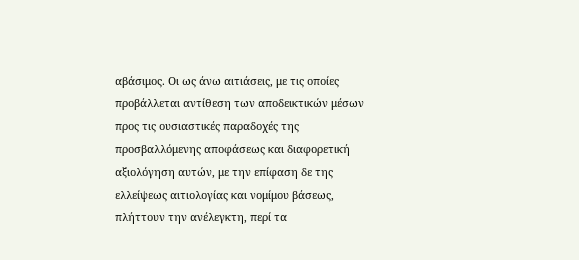αβάσιμος. Οι ως άνω αιτιάσεις, με τις οποίες προβάλλεται αντίθεση των αποδεικτικών μέσων προς τις ουσιαστικές παραδοχές της προσβαλλόμενης αποφάσεως και διαφορετική αξιολόγηση αυτών, με την επίφαση δε της ελλείψεως αιτιολογίας και νομίμου βάσεως, πλήττουν την ανέλεγκτη, περί τα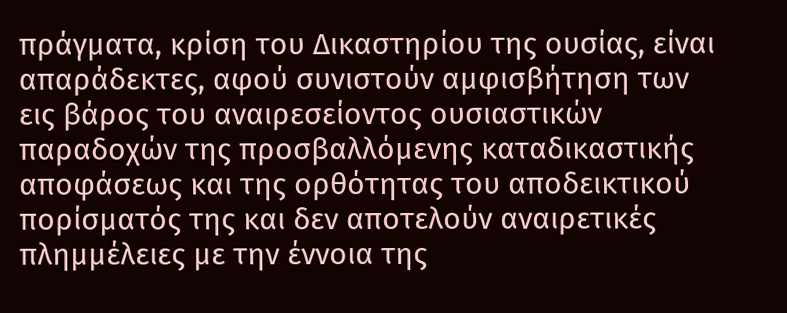πράγματα, κρίση του Δικαστηρίου της ουσίας, είναι απαράδεκτες, αφού συνιστούν αμφισβήτηση των εις βάρος του αναιρεσείοντος ουσιαστικών παραδοχών της προσβαλλόμενης καταδικαστικής αποφάσεως και της ορθότητας του αποδεικτικού πορίσματός της και δεν αποτελούν αναιρετικές πλημμέλειες με την έννοια της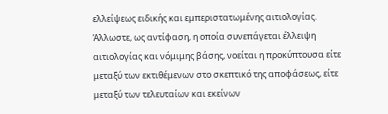ελλείψεως ειδικής και εμπεριστατωμένης αιτιολογίας. Άλλωστε, ως αντίφαση, η οποία συνεπάγεται έλλειψη αιτιολογίας και νόμιμης βάσης, νοείται η προκύπτουσα είτε μεταξύ των εκτιθέμενων στο σκεπτικό της αποφάσεως, είτε μεταξύ των τελευταίων και εκείνων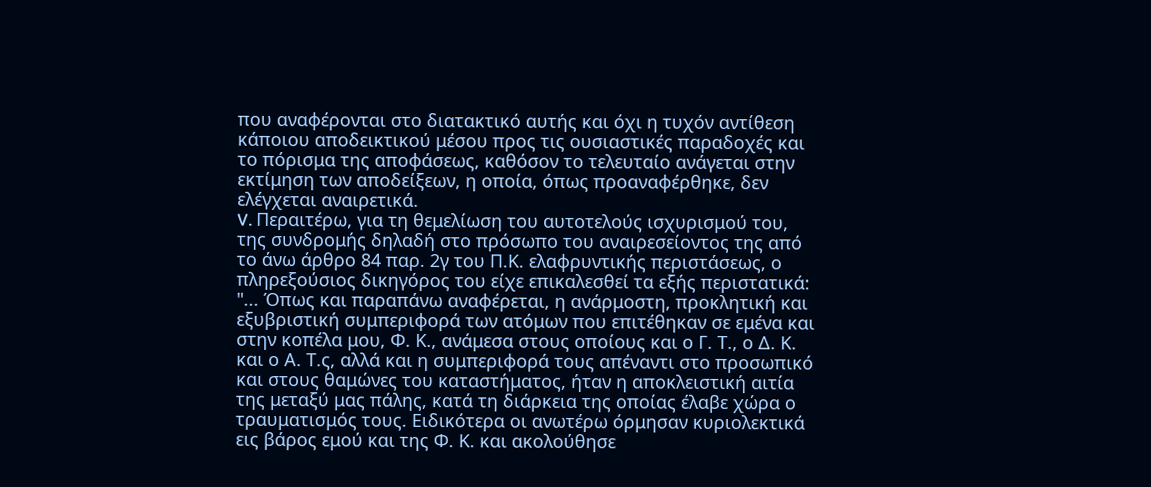που αναφέρονται στο διατακτικό αυτής και όχι η τυχόν αντίθεση κάποιου αποδεικτικού μέσου προς τις ουσιαστικές παραδοχές και το πόρισμα της αποφάσεως, καθόσον το τελευταίο ανάγεται στην εκτίμηση των αποδείξεων, η οποία, όπως προαναφέρθηκε, δεν ελέγχεται αναιρετικά.
V. Περαιτέρω, για τη θεμελίωση του αυτοτελούς ισχυρισμού του, της συνδρομής δηλαδή στο πρόσωπο του αναιρεσείοντος της από το άνω άρθρο 84 παρ. 2γ του Π.Κ. ελαφρυντικής περιστάσεως, ο πληρεξούσιος δικηγόρος του είχε επικαλεσθεί τα εξής περιστατικά: "... Όπως και παραπάνω αναφέρεται, η ανάρμοστη, προκλητική και εξυβριστική συμπεριφορά των ατόμων που επιτέθηκαν σε εμένα και στην κοπέλα μου, Φ. Κ., ανάμεσα στους οποίους και ο Γ. Τ., ο Δ. Κ. και ο Α. Τ.ς, αλλά και η συμπεριφορά τους απέναντι στο προσωπικό και στους θαμώνες του καταστήματος, ήταν η αποκλειστική αιτία της μεταξύ μας πάλης, κατά τη διάρκεια της οποίας έλαβε χώρα ο τραυματισμός τους. Ειδικότερα οι ανωτέρω όρμησαν κυριολεκτικά εις βάρος εμού και της Φ. Κ. και ακολούθησε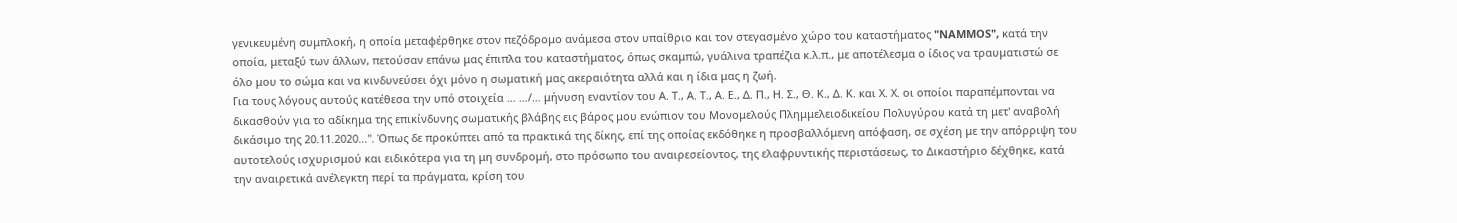γενικευμένη συμπλοκή, η οποία μεταφέρθηκε στον πεζόδρομο ανάμεσα στον υπαίθριο και τον στεγασμένο χώρο του καταστήματος "NAMMOS", κατά την οποία, μεταξύ των άλλων, πετούσαν επάνω μας έπιπλα του καταστήματος, όπως σκαμπώ, γυάλινα τραπέζια κ.λ.π., με αποτέλεσμα ο ίδιος να τραυματιστώ σε όλο μου το σώμα και να κινδυνεύσει όχι μόνο η σωματική μας ακεραιότητα αλλά και η ίδια μας η ζωή.
Για τους λόγους αυτούς κατέθεσα την υπό στοιχεία … …/… μήνυση εναντίον του Α. Τ., Α. Τ., Α. Ε., Δ. Π., Η. Σ., Θ. Κ., Δ. Κ. και Χ. Χ. οι οποίοι παραπέμπονται να δικασθούν για το αδίκημα της επικίνδυνης σωματικής βλάβης εις βάρος μου ενώπιον του Μονομελούς Πλημμελειοδικείου Πολυγύρου κατά τη μετ' αναβολή δικάσιμο της 20.11.2020...". Όπως δε προκύπτει από τα πρακτικά της δίκης, επί της οποίας εκδόθηκε η προσβαλλόμενη απόφαση, σε σχέση με την απόρριψη του αυτοτελούς ισχυρισμού και ειδικότερα για τη μη συνδρομή, στο πρόσωπο του αναιρεσείοντος, της ελαφρυντικής περιστάσεως, το Δικαστήριο δέχθηκε, κατά την αναιρετικά ανέλεγκτη περί τα πράγματα, κρίση του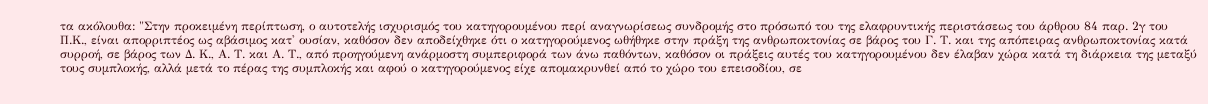τα ακόλουθα: "Στην προκειμένη περίπτωση, ο αυτοτελής ισχυρισμός του κατηγορουμένου περί αναγνωρίσεως συνδρομής στο πρόσωπό του της ελαφρυντικής περιστάσεως του άρθρου 84 παρ. 2γ του Π.Κ., είναι απορριπτέος ως αβάσιμος κατ' ουσίαν, καθόσον δεν αποδείχθηκε ότι ο κατηγορούμενος ωθήθηκε στην πράξη της ανθρωποκτονίας σε βάρος του Γ. Τ. και της απόπειρας ανθρωποκτονίας κατά συρροή, σε βάρος των Δ. Κ., Α. Τ. και Α. Τ., από προηγούμενη ανάρμοστη συμπεριφορά των άνω παθόντων, καθόσον οι πράξεις αυτές του κατηγορουμένου δεν έλαβαν χώρα κατά τη διάρκεια της μεταξύ τους συμπλοκής, αλλά μετά το πέρας της συμπλοκής και αφού ο κατηγορούμενος είχε απομακρυνθεί από το χώρο του επεισοδίου, σε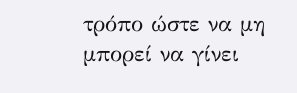τρόπο ώστε να μη μπορεί να γίνει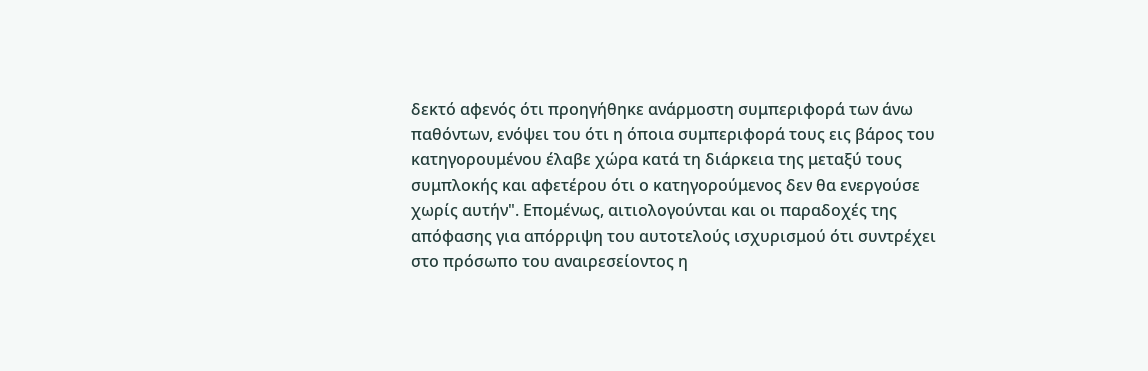δεκτό αφενός ότι προηγήθηκε ανάρμοστη συμπεριφορά των άνω παθόντων, ενόψει του ότι η όποια συμπεριφορά τους εις βάρος του κατηγορουμένου έλαβε χώρα κατά τη διάρκεια της μεταξύ τους συμπλοκής και αφετέρου ότι ο κατηγορούμενος δεν θα ενεργούσε χωρίς αυτήν". Επομένως, αιτιολογούνται και οι παραδοχές της απόφασης για απόρριψη του αυτοτελούς ισχυρισμού ότι συντρέχει στο πρόσωπο του αναιρεσείοντος η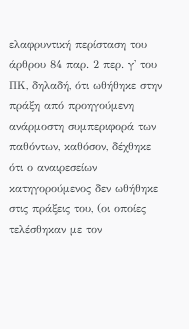ελαφρυντική περίσταση του άρθρου 84 παρ. 2 περ. γ' του ΠΚ, δηλαδή, ότι ωθήθηκε στην πράξη από προηγούμενη ανάρμοστη συμπεριφορά των παθόντων, καθόσον, δέχθηκε ότι ο αναιρεσείων κατηγορούμενος δεν ωθήθηκε στις πράξεις του, (οι οποίες τελέσθηκαν με τον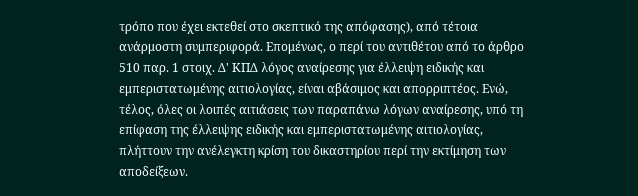τρόπο που έχει εκτεθεί στο σκεπτικό της απόφασης), από τέτοια ανάρμοστη συμπεριφορά. Επομένως, ο περί του αντιθέτου από το άρθρο 510 παρ. 1 στοιχ. Δ' ΚΠΔ λόγος αναίρεσης για έλλειψη ειδικής και εμπεριστατωμένης αιτιολογίας, είναι αβάσιμος και απορριπτέος. Ενώ, τέλος, όλες οι λοιπές αιτιάσεις των παραπάνω λόγων αναίρεσης, υπό τη επίφαση της έλλειψης ειδικής και εμπεριστατωμένης αιτιολογίας, πλήττουν την ανέλεγκτη κρίση του δικαστηρίου περί την εκτίμηση των αποδείξεων.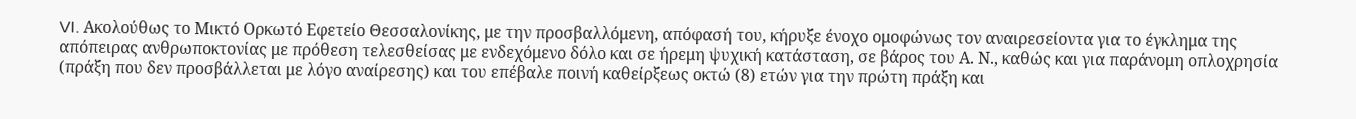VI. Ακολούθως το Μικτό Ορκωτό Εφετείο Θεσσαλονίκης, με την προσβαλλόμενη, απόφασή του, κήρυξε ένοχο ομοφώνως τον αναιρεσείοντα για το έγκλημα της απόπειρας ανθρωποκτονίας με πρόθεση τελεσθείσας με ενδεχόμενο δόλο και σε ήρεμη ψυχική κατάσταση, σε βάρος του Α. Ν., καθώς και για παράνομη οπλοχρησία (πράξη που δεν προσβάλλεται με λόγο αναίρεσης) και του επέβαλε ποινή καθείρξεως οκτώ (8) ετών για την πρώτη πράξη και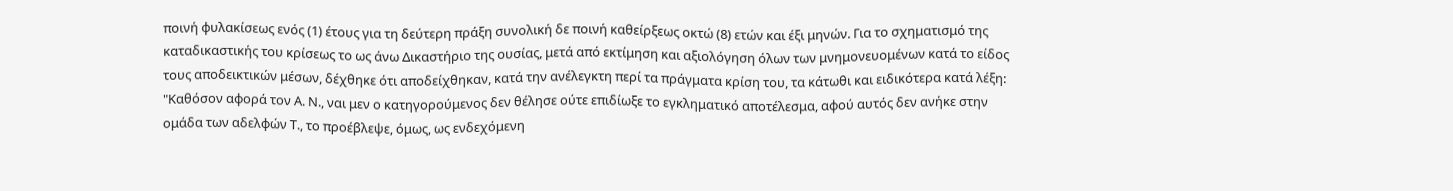ποινή φυλακίσεως ενός (1) έτους για τη δεύτερη πράξη συνολική δε ποινή καθείρξεως οκτώ (8) ετών και έξι μηνών. Για το σχηματισμό της καταδικαστικής του κρίσεως το ως άνω Δικαστήριο της ουσίας, μετά από εκτίμηση και αξιολόγηση όλων των μνημονευομένων κατά το είδος τους αποδεικτικών μέσων, δέχθηκε ότι αποδείχθηκαν, κατά την ανέλεγκτη περί τα πράγματα κρίση του, τα κάτωθι και ειδικότερα κατά λέξη: "Καθόσον αφορά τον Α. Ν., ναι μεν ο κατηγορούμενος δεν θέλησε ούτε επιδίωξε το εγκληματικό αποτέλεσμα, αφού αυτός δεν ανήκε στην ομάδα των αδελφών Τ., το προέβλεψε, όμως, ως ενδεχόμενη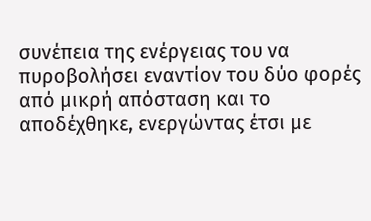συνέπεια της ενέργειας του να πυροβολήσει εναντίον του δύο φορές από μικρή απόσταση και το αποδέχθηκε, ενεργώντας έτσι με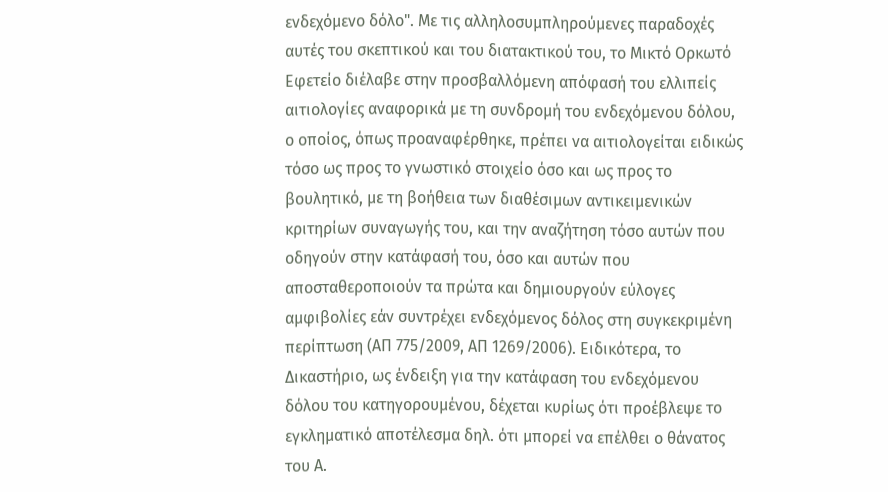ενδεχόμενο δόλο". Με τις αλληλοσυμπληρούμενες παραδοχές αυτές του σκεπτικού και του διατακτικού του, το Μικτό Ορκωτό Εφετείο διέλαβε στην προσβαλλόμενη απόφασή του ελλιπείς αιτιολογίες αναφορικά με τη συνδρομή του ενδεχόμενου δόλου, ο οποίος, όπως προαναφέρθηκε, πρέπει να αιτιολογείται ειδικώς τόσο ως προς το γνωστικό στοιχείο όσο και ως προς το βουλητικό, με τη βοήθεια των διαθέσιμων αντικειμενικών κριτηρίων συναγωγής του, και την αναζήτηση τόσο αυτών που οδηγούν στην κατάφασή του, όσο και αυτών που αποσταθεροποιούν τα πρώτα και δημιουργούν εύλογες αμφιβολίες εάν συντρέχει ενδεχόμενος δόλος στη συγκεκριμένη περίπτωση (ΑΠ 775/2009, ΑΠ 1269/2006). Ειδικότερα, το Δικαστήριο, ως ένδειξη για την κατάφαση του ενδεχόμενου δόλου του κατηγορουμένου, δέχεται κυρίως ότι προέβλεψε το εγκληματικό αποτέλεσμα δηλ. ότι μπορεί να επέλθει ο θάνατος του Α.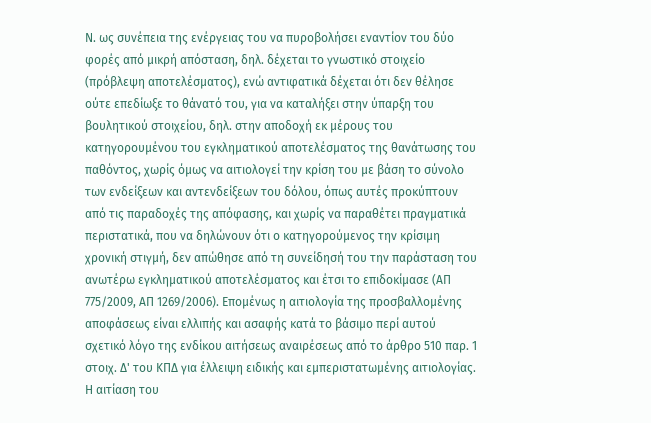Ν. ως συνέπεια της ενέργειας του να πυροβολήσει εναντίον του δύο φορές από μικρή απόσταση, δηλ. δέχεται το γνωστικό στοιχείο (πρόβλεψη αποτελέσματος), ενώ αντιφατικά δέχεται ότι δεν θέλησε ούτε επεδίωξε το θάνατό του, για να καταλήξει στην ύπαρξη του βουλητικού στοιχείου, δηλ. στην αποδοχή εκ μέρους του κατηγορουμένου του εγκληματικού αποτελέσματος της θανάτωσης του παθόντος, χωρίς όμως να αιτιολογεί την κρίση του με βάση το σύνολο των ενδείξεων και αντενδείξεων του δόλου, όπως αυτές προκύπτουν από τις παραδοχές της απόφασης, και χωρίς να παραθέτει πραγματικά περιστατικά, που να δηλώνουν ότι ο κατηγορούμενος την κρίσιμη χρονική στιγμή, δεν απώθησε από τη συνείδησή του την παράσταση του ανωτέρω εγκληματικού αποτελέσματος και έτσι το επιδοκίμασε (ΑΠ 775/2009, ΑΠ 1269/2006). Επομένως η αιτιολογία της προσβαλλομένης αποφάσεως είναι ελλιπής και ασαφής κατά το βάσιμο περί αυτού σχετικό λόγο της ενδίκου αιτήσεως αναιρέσεως από το άρθρο 510 παρ. 1 στοιχ. Δ' του ΚΠΔ για έλλειψη ειδικής και εμπεριστατωμένης αιτιολογίας.
Η αιτίαση του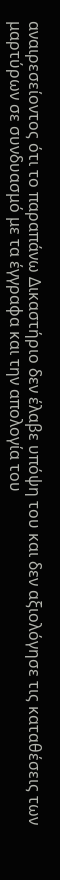αναιρεσείοντος ότι το παραπάνω Δικαστήριο δεν έλαβε υπόψη του και δεν αξιολόγησε τις καταθέσεις των μαρτύρων σε συνδυασμό με τα έγγραφα και την απολογία του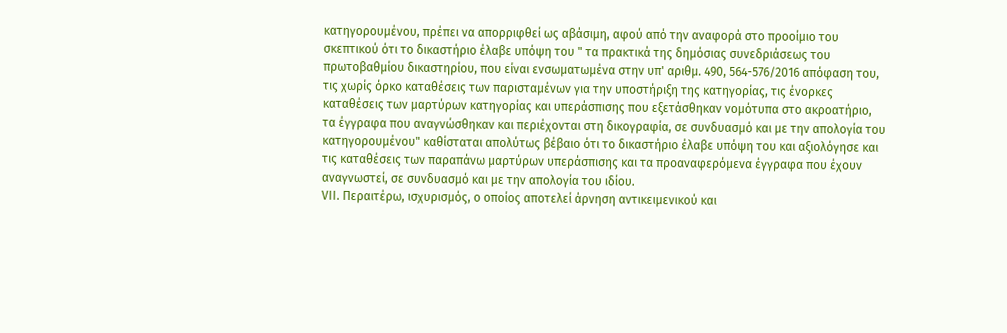κατηγορουμένου, πρέπει να απορριφθεί ως αβάσιμη, αφού από την αναφορά στο προοίμιο του σκεπτικού ότι το δικαστήριο έλαβε υπόψη του " τα πρακτικά της δημόσιας συνεδριάσεως του πρωτοβαθμίου δικαστηρίου, που είναι ενσωματωμένα στην υπ' αριθμ. 490, 564-576/2016 απόφαση του, τις χωρίς όρκο καταθέσεις των παρισταμένων για την υποστήριξη της κατηγορίας, τις ένορκες καταθέσεις των μαρτύρων κατηγορίας και υπεράσπισης που εξετάσθηκαν νομότυπα στο ακροατήριο, τα έγγραφα που αναγνώσθηκαν και περιέχονται στη δικογραφία, σε συνδυασμό και με την απολογία του κατηγορουμένου" καθίσταται απολύτως βέβαιο ότι το δικαστήριο έλαβε υπόψη του και αξιολόγησε και τις καταθέσεις των παραπάνω μαρτύρων υπεράσπισης και τα προαναφερόμενα έγγραφα που έχουν αναγνωστεί, σε συνδυασμό και με την απολογία του ιδίου.
VII. Περαιτέρω, ισχυρισμός, ο οποίος αποτελεί άρνηση αντικειμενικού και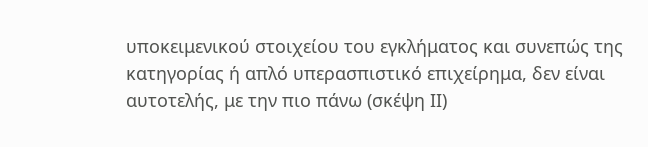υποκειμενικού στοιχείου του εγκλήματος και συνεπώς της κατηγορίας ή απλό υπερασπιστικό επιχείρημα, δεν είναι αυτοτελής, με την πιο πάνω (σκέψη ΙΙ)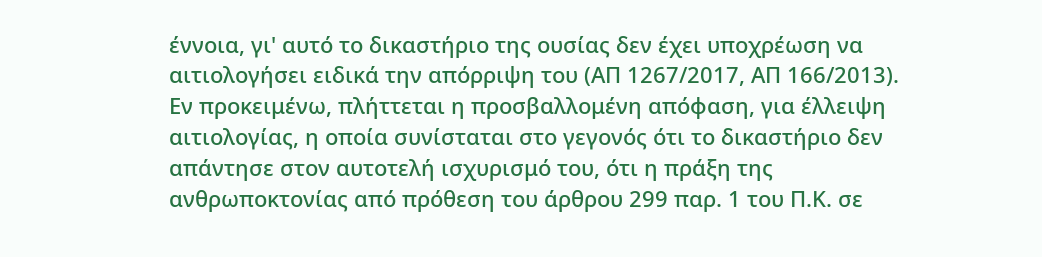έννοια, γι' αυτό το δικαστήριο της ουσίας δεν έχει υποχρέωση να αιτιολογήσει ειδικά την απόρριψη του (ΑΠ 1267/2017, ΑΠ 166/2013).
Εν προκειμένω, πλήττεται η προσβαλλομένη απόφαση, για έλλειψη αιτιολογίας, η οποία συνίσταται στο γεγονός ότι το δικαστήριο δεν απάντησε στον αυτοτελή ισχυρισμό του, ότι η πράξη της ανθρωποκτονίας από πρόθεση του άρθρου 299 παρ. 1 του Π.Κ. σε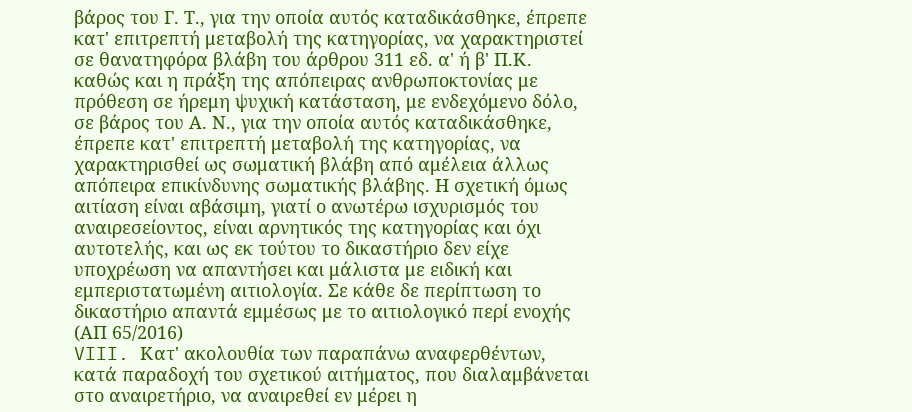βάρος του Γ. Τ., για την οποία αυτός καταδικάσθηκε, έπρεπε κατ' επιτρεπτή μεταβολή της κατηγορίας, να χαρακτηριστεί σε θανατηφόρα βλάβη του άρθρου 311 εδ. α' ή β' Π.Κ. καθώς και η πράξη της απόπειρας ανθρωποκτονίας με πρόθεση σε ήρεμη ψυχική κατάσταση, με ενδεχόμενο δόλο, σε βάρος του Α. Ν., για την οποία αυτός καταδικάσθηκε, έπρεπε κατ' επιτρεπτή μεταβολή της κατηγορίας, να χαρακτηρισθεί ως σωματική βλάβη από αμέλεια άλλως απόπειρα επικίνδυνης σωματικής βλάβης. Η σχετική όμως αιτίαση είναι αβάσιμη, γιατί ο ανωτέρω ισχυρισμός του αναιρεσείοντος, είναι αρνητικός της κατηγορίας και όχι αυτοτελής, και ως εκ τούτου το δικαστήριο δεν είχε υποχρέωση να απαντήσει και μάλιστα με ειδική και εμπεριστατωμένη αιτιολογία. Σε κάθε δε περίπτωση το δικαστήριο απαντά εμμέσως με το αιτιολογικό περί ενοχής (ΑΠ 65/2016)
VIII. Κατ' ακολουθία των παραπάνω αναφερθέντων, κατά παραδοχή του σχετικού αιτήματος, που διαλαμβάνεται στο αναιρετήριο, να αναιρεθεί εν μέρει η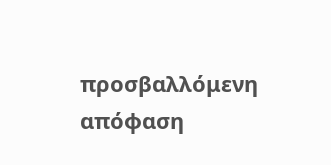προσβαλλόμενη απόφαση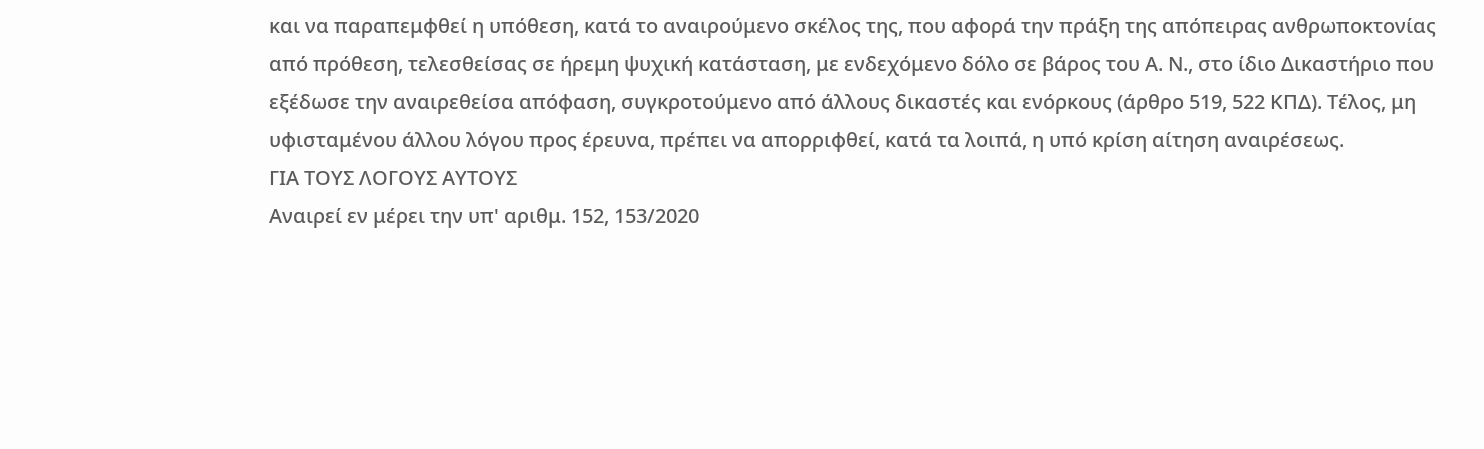και να παραπεμφθεί η υπόθεση, κατά το αναιρούμενο σκέλος της, που αφορά την πράξη της απόπειρας ανθρωποκτονίας από πρόθεση, τελεσθείσας σε ήρεμη ψυχική κατάσταση, με ενδεχόμενο δόλο σε βάρος του Α. Ν., στο ίδιο Δικαστήριο που εξέδωσε την αναιρεθείσα απόφαση, συγκροτούμενο από άλλους δικαστές και ενόρκους (άρθρο 519, 522 ΚΠΔ). Τέλος, μη υφισταμένου άλλου λόγου προς έρευνα, πρέπει να απορριφθεί, κατά τα λοιπά, η υπό κρίση αίτηση αναιρέσεως.
ΓΙΑ ΤΟΥΣ ΛΟΓΟΥΣ ΑΥΤΟΥΣ
Αναιρεί εν μέρει την υπ' αριθμ. 152, 153/2020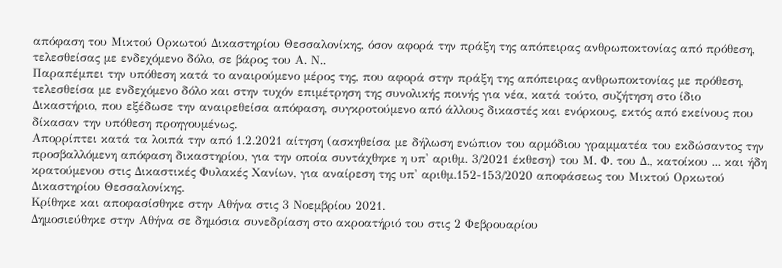απόφαση του Μικτού Ορκωτού Δικαστηρίου Θεσσαλονίκης, όσον αφορά την πράξη της απόπειρας ανθρωποκτονίας από πρόθεση, τελεσθείσας με ενδεχόμενο δόλο, σε βάρος του Α. Ν..
Παραπέμπει την υπόθεση κατά το αναιρούμενο μέρος της, που αφορά στην πράξη της απόπειρας ανθρωποκτονίας με πρόθεση, τελεσθείσα με ενδεχόμενο δόλο και στην τυχόν επιμέτρηση της συνολικής ποινής για νέα, κατά τούτο, συζήτηση στο ίδιο Δικαστήριο, που εξέδωσε την αναιρεθείσα απόφαση, συγκροτούμενο από άλλους δικαστές και ενόρκους, εκτός από εκείνους που δίκασαν την υπόθεση προηγουμένως.
Απορρίπτει κατά τα λοιπά την από 1.2.2021 αίτηση (ασκηθείσα με δήλωση ενώπιον του αρμόδιου γραμματέα του εκδώσαντος την προσβαλλόμενη απόφαση δικαστηρίου, για την οποία συντάχθηκε η υπ' αριθμ. 3/2021 έκθεση) του Μ. Φ. του Δ., κατοίκου ... και ήδη κρατούμενου στις Δικαστικές Φυλακές Χανίων, για αναίρεση της υπ' αριθμ.152-153/2020 αποφάσεως του Μικτού Ορκωτού Δικαστηρίου Θεσσαλονίκης.
Κρίθηκε και αποφασίσθηκε στην Αθήνα στις 3 Νοεμβρίου 2021.
Δημοσιεύθηκε στην Αθήνα σε δημόσια συνεδρίαση στο ακροατήριό του στις 2 Φεβρουαρίου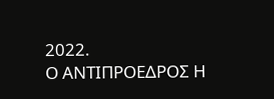2022.
Ο ΑΝΤΙΠΡΟΕΔΡΟΣ Η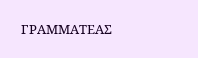ΓΡΑΜΜΑΤΕΑΣ